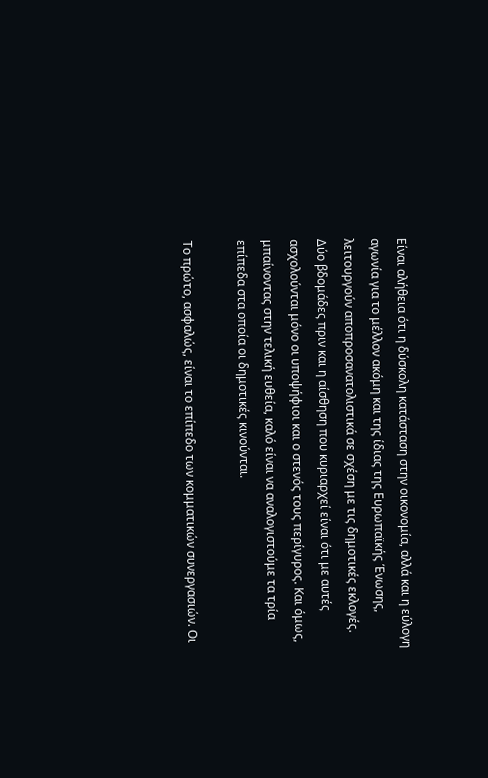Είναι αλήθεια ότι η δύσκολη κατάσταση στην οικονομία, αλλά και η εύλογη αγωνία για το μέλλον ακόμη και της ίδιας της Ευρωπαϊκής Ένωσης, λειτουργούν αποπροσανατολιστικά σε σχέση με τις δημοτικές εκλογές. Δύο βδομάδες πριν και η αίσθηση που κυριαρχεί είναι ότι με αυτές ασχολούνται μόνο οι υποψήφιοι και ο στενός τους περίγυρος. Και όμως, μπαίνοντας στην τελική ευθεία, καλό είναι να αναλογιστούμε τα τρία επίπεδα στα οποία οι δημοτικές κινούνται.

Το πρώτο, ασφαλώς, είναι το επίπεδο των κομματικών συνεργασιών. Οι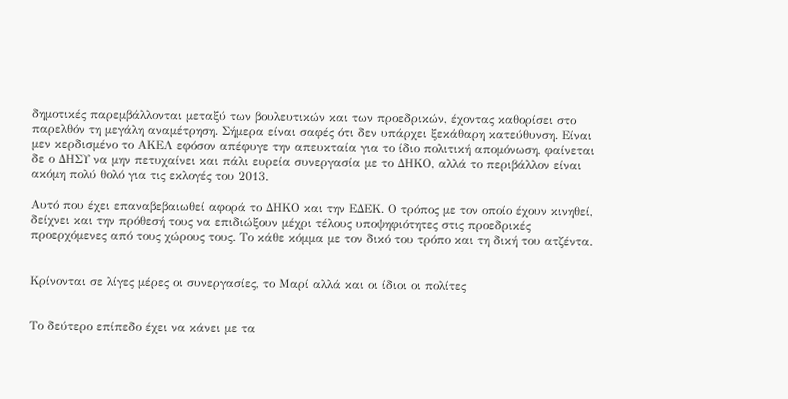δημοτικές παρεμβάλλονται μεταξύ των βουλευτικών και των προεδρικών, έχοντας καθορίσει στο παρελθόν τη μεγάλη αναμέτρηση. Σήμερα είναι σαφές ότι δεν υπάρχει ξεκάθαρη κατεύθυνση. Είναι μεν κερδισμένο το ΑΚΕΛ εφόσον απέφυγε την απευκταία για το ίδιο πολιτική απομόνωση, φαίνεται δε ο ΔΗΣΥ να μην πετυχαίνει και πάλι ευρεία συνεργασία με το ΔΗΚΟ, αλλά το περιβάλλον είναι ακόμη πολύ θολό για τις εκλογές του 2013.

Αυτό που έχει επαναβεβαιωθεί αφορά το ΔΗΚΟ και την ΕΔΕΚ. Ο τρόπος με τον οποίο έχουν κινηθεί, δείχνει και την πρόθεσή τους να επιδιώξουν μέχρι τέλους υποψηφιότητες στις προεδρικές προερχόμενες από τους χώρους τους. Το κάθε κόμμα με τον δικό του τρόπο και τη δική του ατζέντα.


Κρίνονται σε λίγες μέρες οι συνεργασίες, το Μαρί αλλά και οι ίδιοι οι πολίτες


Το δεύτερο επίπεδο έχει να κάνει με τα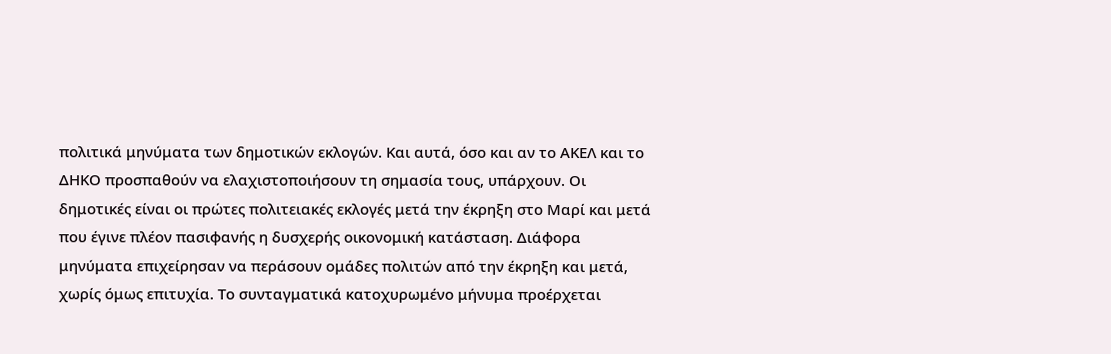πολιτικά μηνύματα των δημοτικών εκλογών. Και αυτά, όσο και αν το ΑΚΕΛ και το ΔΗΚΟ προσπαθούν να ελαχιστοποιήσουν τη σημασία τους, υπάρχουν. Οι δημοτικές είναι οι πρώτες πολιτειακές εκλογές μετά την έκρηξη στο Μαρί και μετά που έγινε πλέον πασιφανής η δυσχερής οικονομική κατάσταση. Διάφορα μηνύματα επιχείρησαν να περάσουν ομάδες πολιτών από την έκρηξη και μετά, χωρίς όμως επιτυχία. Το συνταγματικά κατοχυρωμένο μήνυμα προέρχεται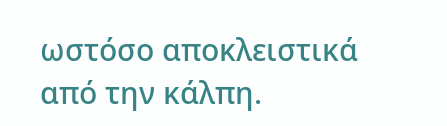ωστόσο αποκλειστικά από την κάλπη.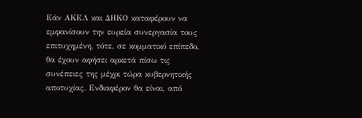Εάν ΑΚΕΛ και ΔΗΚΟ καταφέρουν να εμφανίσουν την ευρεία συνεργασία τους επιτυχημένη, τότε, σε κομματικό επίπεδο, θα έχουν αφήσει αρκετά πίσω τις συνέπειες της μέχρι τώρα κυβερνητικής αποτυχίας. Ενδιαφέρον θα είναι, από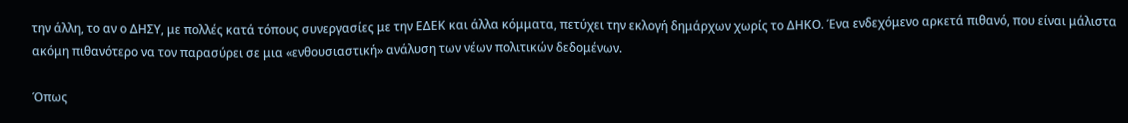την άλλη, το αν ο ΔΗΣΥ, με πολλές κατά τόπους συνεργασίες με την ΕΔΕΚ και άλλα κόμματα, πετύχει την εκλογή δημάρχων χωρίς το ΔΗΚΟ. Ένα ενδεχόμενο αρκετά πιθανό, που είναι μάλιστα ακόμη πιθανότερο να τον παρασύρει σε μια «ενθουσιαστική» ανάλυση των νέων πολιτικών δεδομένων.

Όπως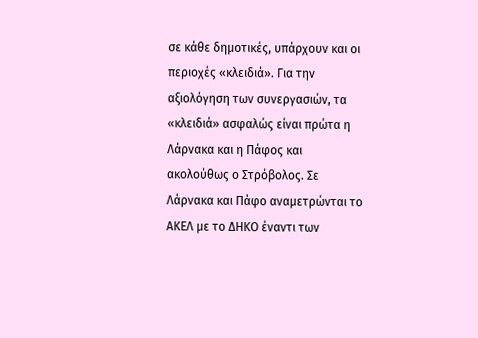σε κάθε δημοτικές, υπάρχουν και οι περιοχές «κλειδιά». Για την αξιολόγηση των συνεργασιών, τα «κλειδιά» ασφαλώς είναι πρώτα η Λάρνακα και η Πάφος και ακολούθως ο Στρόβολος. Σε Λάρνακα και Πάφο αναμετρώνται το ΑΚΕΛ με το ΔΗΚΟ έναντι των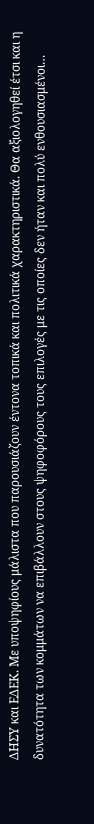ΔΗΣΥ και ΕΔΕΚ. Με υποψηφίους μάλιστα που παρουσιάζουν έντονα τοπικά και πολιτικά χαρακτηριστικά. Θα αξιολογηθεί έτσι και η δυνατότητα των κομμάτων να επιβάλλουν στους ψηφοφόρους τους επιλογές με τις οποίες δεν ήταν και πολύ ενθουσιασμένοι…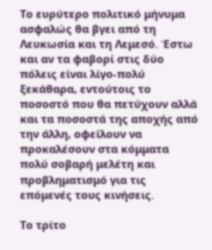Το ευρύτερο πολιτικό μήνυμα ασφαλώς θα βγει από τη Λευκωσία και τη Λεμεσό. Έστω και αν τα φαβορί στις δύο πόλεις είναι λίγο-πολύ ξεκάθαρα, εντούτοις το ποσοστό που θα πετύχουν αλλά και τα ποσοστά της αποχής από την άλλη, οφείλουν να προκαλέσουν στα κόμματα πολύ σοβαρή μελέτη και προβληματισμό για τις επόμενές τους κινήσεις.

Το τρίτο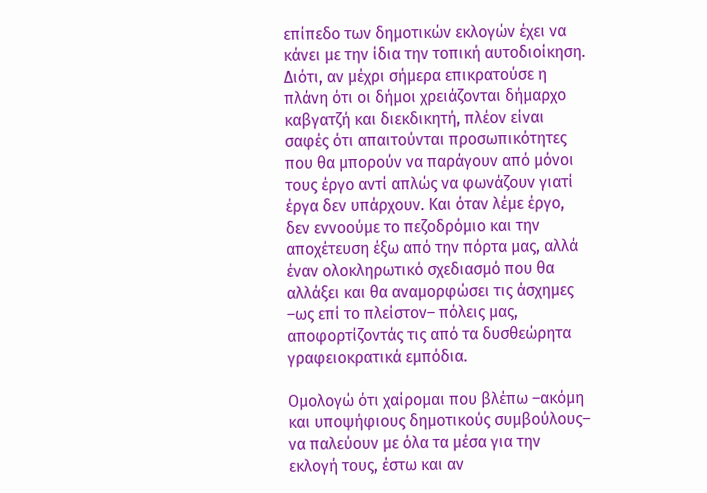επίπεδο των δημοτικών εκλογών έχει να κάνει με την ίδια την τοπική αυτοδιοίκηση. Διότι, αν μέχρι σήμερα επικρατούσε η πλάνη ότι οι δήμοι χρειάζονται δήμαρχο καβγατζή και διεκδικητή, πλέον είναι σαφές ότι απαιτούνται προσωπικότητες που θα μπορούν να παράγουν από μόνοι τους έργο αντί απλώς να φωνάζουν γιατί έργα δεν υπάρχουν. Και όταν λέμε έργο, δεν εννοούμε το πεζοδρόμιο και την αποχέτευση έξω από την πόρτα μας, αλλά έναν ολοκληρωτικό σχεδιασμό που θα αλλάξει και θα αναμορφώσει τις άσχημες –ως επί το πλείστον– πόλεις μας, αποφορτίζοντάς τις από τα δυσθεώρητα γραφειοκρατικά εμπόδια.

Ομολογώ ότι χαίρομαι που βλέπω –ακόμη και υποψήφιους δημοτικούς συμβούλους– να παλεύουν με όλα τα μέσα για την εκλογή τους, έστω και αν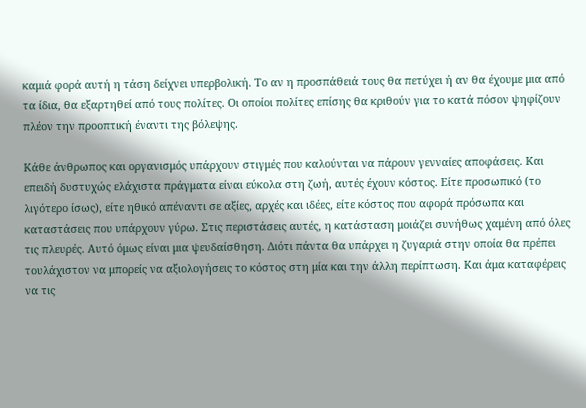καμιά φορά αυτή η τάση δείχνει υπερβολική. Το αν η προσπάθειά τους θα πετύχει ή αν θα έχουμε μια από τα ίδια, θα εξαρτηθεί από τους πολίτες. Οι οποίοι πολίτες επίσης θα κριθούν για το κατά πόσον ψηφίζουν πλέον την προοπτική έναντι της βόλεψης.

Κάθε άνθρωπος και οργανισμός υπάρχουν στιγμές που καλούνται να πάρουν γενναίες αποφάσεις. Και επειδή δυστυχώς ελάχιστα πράγματα είναι εύκολα στη ζωή, αυτές έχουν κόστος. Είτε προσωπικό (το λιγότερο ίσως), είτε ηθικό απέναντι σε αξίες, αρχές και ιδέες, είτε κόστος που αφορά πρόσωπα και καταστάσεις που υπάρχουν γύρω. Στις περιστάσεις αυτές, η κατάσταση μοιάζει συνήθως χαμένη από όλες τις πλευρές. Αυτό όμως είναι μια ψευδαίσθηση. Διότι πάντα θα υπάρχει η ζυγαριά στην οποία θα πρέπει τουλάχιστον να μπορείς να αξιολογήσεις το κόστος στη μία και την άλλη περίπτωση. Και άμα καταφέρεις να τις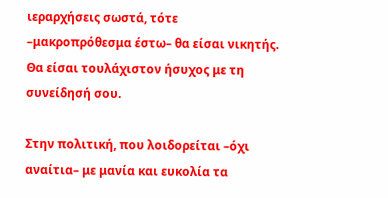ιεραρχήσεις σωστά, τότε –μακροπρόθεσμα έστω– θα είσαι νικητής. Θα είσαι τουλάχιστον ήσυχος με τη συνείδησή σου.

Στην πολιτική, που λοιδορείται –όχι αναίτια– με μανία και ευκολία τα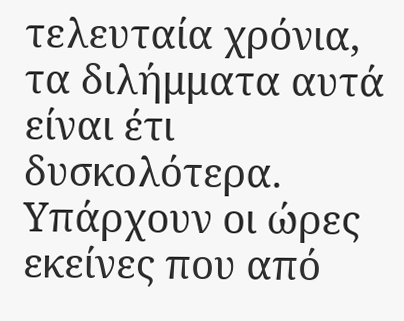τελευταία χρόνια, τα διλήμματα αυτά είναι έτι δυσκολότερα. Υπάρχουν οι ώρες εκείνες που από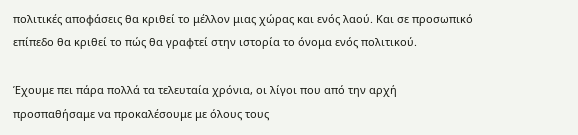πολιτικές αποφάσεις θα κριθεί το μέλλον μιας χώρας και ενός λαού. Και σε προσωπικό επίπεδο θα κριθεί το πώς θα γραφτεί στην ιστορία το όνομα ενός πολιτικού.

Έχουμε πει πάρα πολλά τα τελευταία χρόνια, οι λίγοι που από την αρχή προσπαθήσαμε να προκαλέσουμε με όλους τους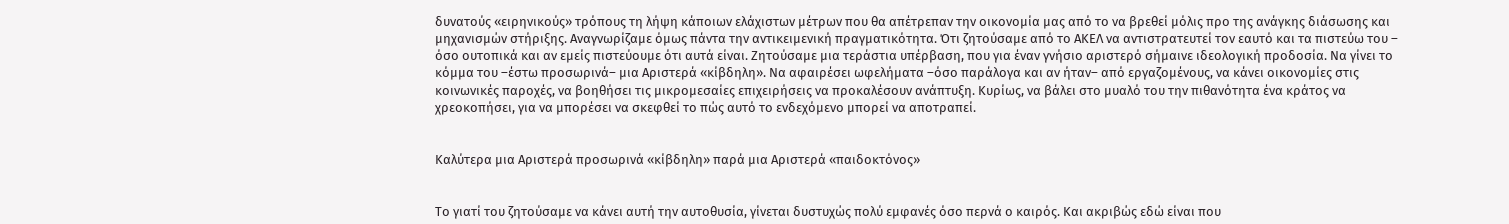δυνατούς «ειρηνικούς» τρόπους τη λήψη κάποιων ελάχιστων μέτρων που θα απέτρεπαν την οικονομία μας από το να βρεθεί μόλις προ της ανάγκης διάσωσης και μηχανισμών στήριξης. Αναγνωρίζαμε όμως πάντα την αντικειμενική πραγματικότητα. Ότι ζητούσαμε από το ΑΚΕΛ να αντιστρατευτεί τον εαυτό και τα πιστεύω του – όσο ουτοπικά και αν εμείς πιστεύουμε ότι αυτά είναι. Ζητούσαμε μια τεράστια υπέρβαση, που για έναν γνήσιο αριστερό σήμαινε ιδεολογική προδοσία. Να γίνει το κόμμα του –έστω προσωρινά– μια Αριστερά «κίβδηλη». Να αφαιρέσει ωφελήματα –όσο παράλογα και αν ήταν– από εργαζομένους, να κάνει οικονομίες στις κοινωνικές παροχές, να βοηθήσει τις μικρομεσαίες επιχειρήσεις να προκαλέσουν ανάπτυξη. Κυρίως, να βάλει στο μυαλό του την πιθανότητα ένα κράτος να χρεοκοπήσει, για να μπορέσει να σκεφθεί το πώς αυτό το ενδεχόμενο μπορεί να αποτραπεί.


Καλύτερα μια Αριστερά προσωρινά «κίβδηλη» παρά μια Αριστερά «παιδοκτόνος»


Το γιατί του ζητούσαμε να κάνει αυτή την αυτοθυσία, γίνεται δυστυχώς πολύ εμφανές όσο περνά ο καιρός. Και ακριβώς εδώ είναι που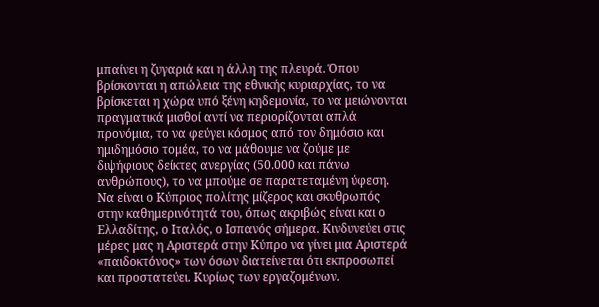μπαίνει η ζυγαριά και η άλλη της πλευρά. Όπου βρίσκονται η απώλεια της εθνικής κυριαρχίας, το να βρίσκεται η χώρα υπό ξένη κηδεμονία, το να μειώνονται πραγματικά μισθοί αντί να περιορίζονται απλά προνόμια, το να φεύγει κόσμος από τον δημόσιο και ημιδημόσιο τομέα, το να μάθουμε να ζούμε με διψήφιους δείκτες ανεργίας (50.000 και πάνω ανθρώπους), το να μπούμε σε παρατεταμένη ύφεση. Να είναι ο Κύπριος πολίτης μίζερος και σκυθρωπός στην καθημερινότητά του, όπως ακριβώς είναι και ο Ελλαδίτης, ο Ιταλός, ο Ισπανός σήμερα. Κινδυνεύει στις μέρες μας η Αριστερά στην Κύπρο να γίνει μια Αριστερά «παιδοκτόνος» των όσων διατείνεται ότι εκπροσωπεί και προστατεύει. Κυρίως των εργαζομένων.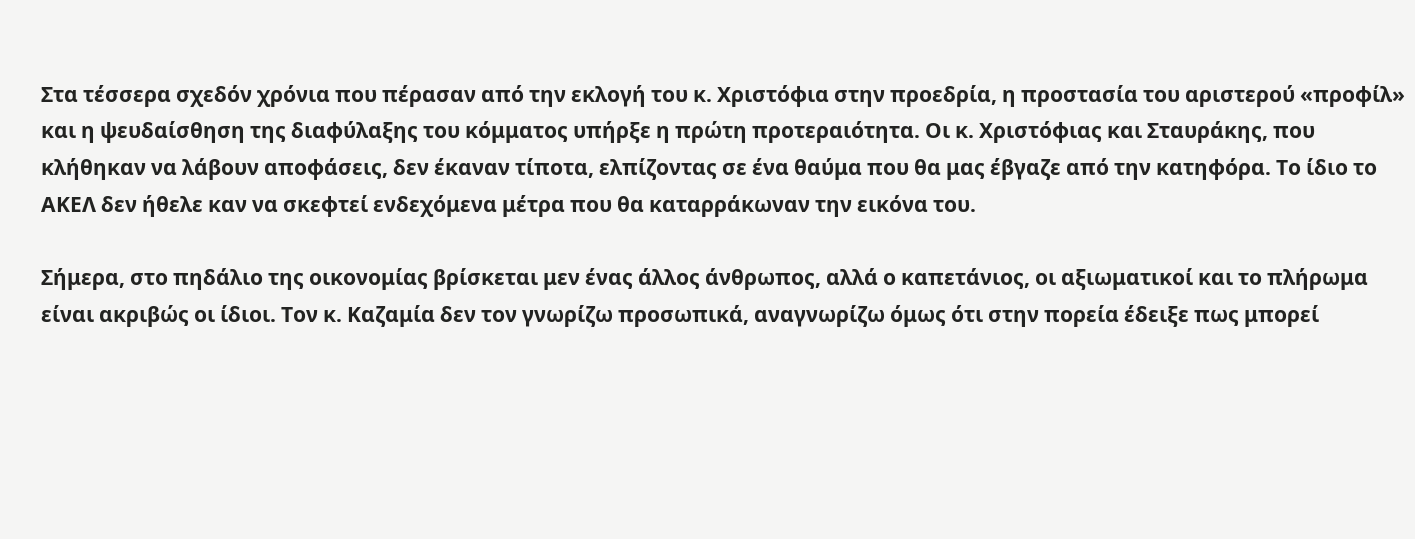Στα τέσσερα σχεδόν χρόνια που πέρασαν από την εκλογή του κ. Χριστόφια στην προεδρία, η προστασία του αριστερού «προφίλ» και η ψευδαίσθηση της διαφύλαξης του κόμματος υπήρξε η πρώτη προτεραιότητα. Οι κ. Χριστόφιας και Σταυράκης, που κλήθηκαν να λάβουν αποφάσεις, δεν έκαναν τίποτα, ελπίζοντας σε ένα θαύμα που θα μας έβγαζε από την κατηφόρα. Το ίδιο το ΑΚΕΛ δεν ήθελε καν να σκεφτεί ενδεχόμενα μέτρα που θα καταρράκωναν την εικόνα του.

Σήμερα, στο πηδάλιο της οικονομίας βρίσκεται μεν ένας άλλος άνθρωπος, αλλά ο καπετάνιος, οι αξιωματικοί και το πλήρωμα είναι ακριβώς οι ίδιοι. Τον κ. Καζαμία δεν τον γνωρίζω προσωπικά, αναγνωρίζω όμως ότι στην πορεία έδειξε πως μπορεί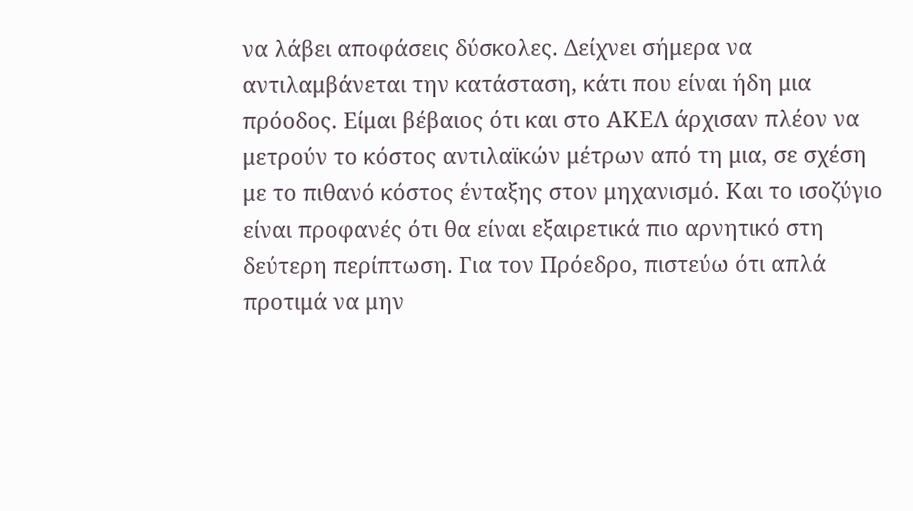να λάβει αποφάσεις δύσκολες. Δείχνει σήμερα να αντιλαμβάνεται την κατάσταση, κάτι που είναι ήδη μια πρόοδος. Είμαι βέβαιος ότι και στο ΑΚΕΛ άρχισαν πλέον να μετρούν το κόστος αντιλαϊκών μέτρων από τη μια, σε σχέση με το πιθανό κόστος ένταξης στον μηχανισμό. Και το ισοζύγιο είναι προφανές ότι θα είναι εξαιρετικά πιο αρνητικό στη δεύτερη περίπτωση. Για τον Πρόεδρο, πιστεύω ότι απλά προτιμά να μην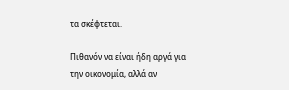τα σκέφτεται.

Πιθανόν να είναι ήδη αργά για την οικονομία, αλλά αν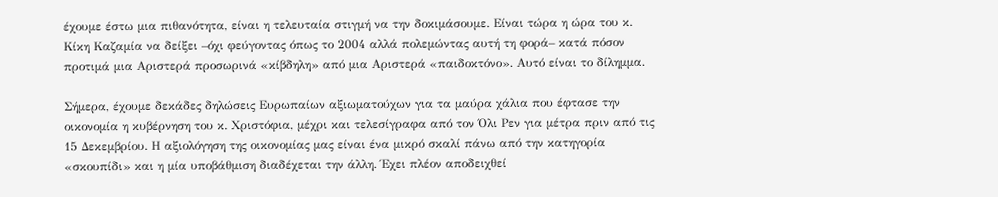έχουμε έστω μια πιθανότητα, είναι η τελευταία στιγμή να την δοκιμάσουμε. Είναι τώρα η ώρα του κ. Κίκη Καζαμία να δείξει –όχι φεύγοντας όπως το 2004 αλλά πολεμώντας αυτή τη φορά– κατά πόσον προτιμά μια Αριστερά προσωρινά «κίβδηλη» από μια Αριστερά «παιδοκτόνο». Αυτό είναι το δίλημμα.

Σήμερα, έχουμε δεκάδες δηλώσεις Ευρωπαίων αξιωματούχων για τα μαύρα χάλια που έφτασε την οικονομία η κυβέρνηση του κ. Χριστόφια, μέχρι και τελεσίγραφα από τον Όλι Ρεν για μέτρα πριν από τις 15 Δεκεμβρίου. Η αξιολόγηση της οικονομίας μας είναι ένα μικρό σκαλί πάνω από την κατηγορία «σκουπίδι» και η μία υποβάθμιση διαδέχεται την άλλη. Έχει πλέον αποδειχθεί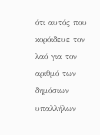ότι αυτός που κορόιδευε τον λαό για τον αριθμό των δημόσιων υπαλλήλων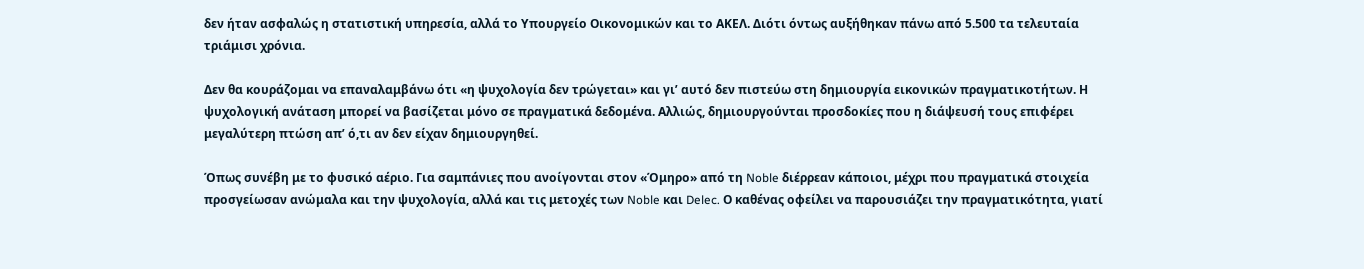δεν ήταν ασφαλώς η στατιστική υπηρεσία, αλλά το Υπουργείο Οικονομικών και το ΑΚΕΛ. Διότι όντως αυξήθηκαν πάνω από 5.500 τα τελευταία τριάμισι χρόνια.

Δεν θα κουράζομαι να επαναλαμβάνω ότι «η ψυχολογία δεν τρώγεται» και γι’ αυτό δεν πιστεύω στη δημιουργία εικονικών πραγματικοτήτων. Η ψυχολογική ανάταση μπορεί να βασίζεται μόνο σε πραγματικά δεδομένα. Αλλιώς, δημιουργούνται προσδοκίες που η διάψευσή τους επιφέρει μεγαλύτερη πτώση απ’ ό,τι αν δεν είχαν δημιουργηθεί.

Όπως συνέβη με το φυσικό αέριο. Για σαμπάνιες που ανοίγονται στον «Όμηρο» από τη Noble διέρρεαν κάποιοι, μέχρι που πραγματικά στοιχεία προσγείωσαν ανώμαλα και την ψυχολογία, αλλά και τις μετοχές των Noble και Delec. Ο καθένας οφείλει να παρουσιάζει την πραγματικότητα, γιατί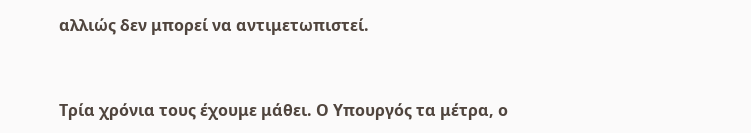αλλιώς δεν μπορεί να αντιμετωπιστεί.


Τρία χρόνια τους έχουμε μάθει. Ο Υπουργός τα μέτρα, ο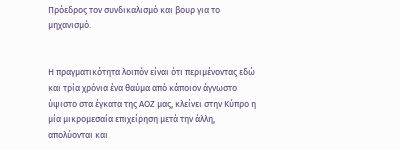Πρόεδρος τον συνδικαλισμό και βουρ για το μηχανισμό.


Η πραγματικότητα λοιπόν είναι ότι περιμένοντας εδώ και τρία χρόνια ένα θαύμα από κάποιον άγνωστο ύψιστο στα έγκατα της ΑΟΖ μας, κλείνει στην Κύπρο η μία μικρομεσαία επιχείρηση μετά την άλλη, απολύονται και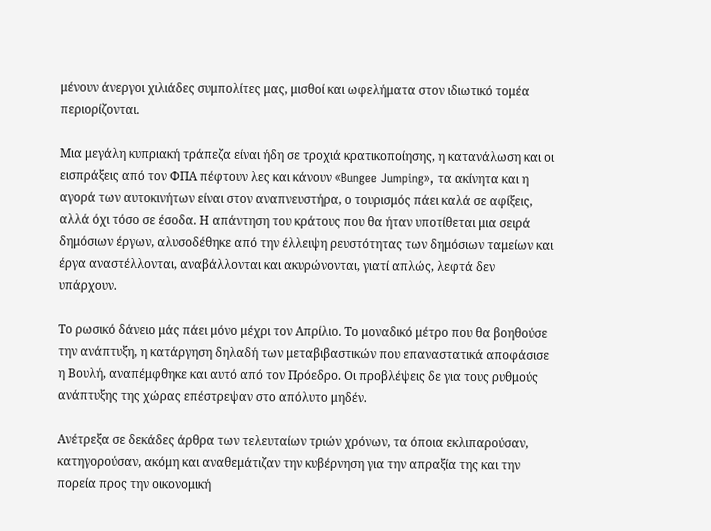μένουν άνεργοι χιλιάδες συμπολίτες μας, μισθοί και ωφελήματα στον ιδιωτικό τομέα περιορίζονται.

Μια μεγάλη κυπριακή τράπεζα είναι ήδη σε τροχιά κρατικοποίησης, η κατανάλωση και οι εισπράξεις από τον ΦΠΑ πέφτουν λες και κάνουν «Bungee Jumping», τα ακίνητα και η αγορά των αυτοκινήτων είναι στον αναπνευστήρα, ο τουρισμός πάει καλά σε αφίξεις, αλλά όχι τόσο σε έσοδα. Η απάντηση του κράτους που θα ήταν υποτίθεται μια σειρά δημόσιων έργων, αλυσοδέθηκε από την έλλειψη ρευστότητας των δημόσιων ταμείων και έργα αναστέλλονται, αναβάλλονται και ακυρώνονται, γιατί απλώς, λεφτά δεν υπάρχουν.

Το ρωσικό δάνειο μάς πάει μόνο μέχρι τον Απρίλιο. Το μοναδικό μέτρο που θα βοηθούσε την ανάπτυξη, η κατάργηση δηλαδή των μεταβιβαστικών που επαναστατικά αποφάσισε η Βουλή, αναπέμφθηκε και αυτό από τον Πρόεδρο. Οι προβλέψεις δε για τους ρυθμούς ανάπτυξης της χώρας επέστρεψαν στο απόλυτο μηδέν.

Ανέτρεξα σε δεκάδες άρθρα των τελευταίων τριών χρόνων, τα όποια εκλιπαρούσαν, κατηγορούσαν, ακόμη και αναθεμάτιζαν την κυβέρνηση για την απραξία της και την πορεία προς την οικονομική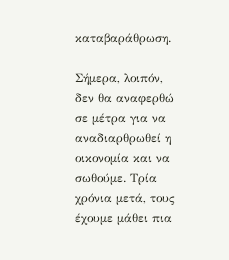καταβαράθρωση.

Σήμερα, λοιπόν, δεν θα αναφερθώ σε μέτρα για να αναδιαρθρωθεί η οικονομία και να σωθούμε. Τρία χρόνια μετά, τους έχουμε μάθει πια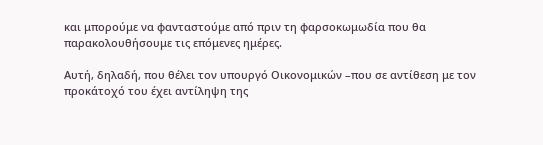και μπορούμε να φανταστούμε από πριν τη φαρσοκωμωδία που θα παρακολουθήσουμε τις επόμενες ημέρες.

Αυτή, δηλαδή, που θέλει τον υπουργό Οικονομικών –που σε αντίθεση με τον προκάτοχό του έχει αντίληψη της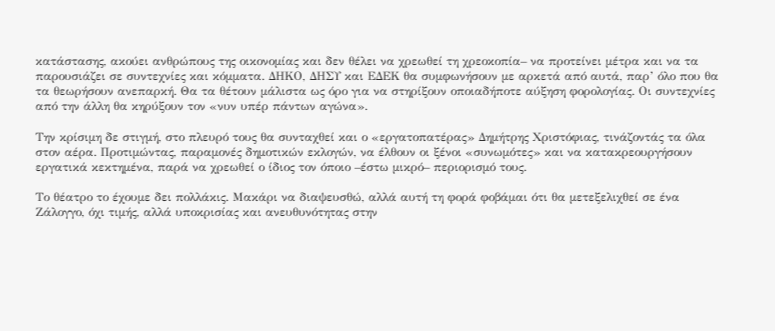κατάστασης, ακούει ανθρώπους της οικονομίας και δεν θέλει να χρεωθεί τη χρεοκοπία– να προτείνει μέτρα και να τα παρουσιάζει σε συντεχνίες και κόμματα. ΔΗΚΟ, ΔΗΣΥ και ΕΔΕΚ θα συμφωνήσουν με αρκετά από αυτά, παρ’ όλο που θα τα θεωρήσουν ανεπαρκή. Θα τα θέτουν μάλιστα ως όρο για να στηρίξουν οποιαδήποτε αύξηση φορολογίας. Οι συντεχνίες από την άλλη θα κηρύξουν τον «νυν υπέρ πάντων αγώνα».

Την κρίσιμη δε στιγμή, στο πλευρό τους θα συνταχθεί και ο «εργατοπατέρας» Δημήτρης Χριστόφιας, τινάζοντάς τα όλα στον αέρα. Προτιμώντας, παραμονές δημοτικών εκλογών, να έλθουν οι ξένοι «συνωμότες» και να κατακρεουργήσουν εργατικά κεκτημένα, παρά να χρεωθεί ο ίδιος τον όποιο –έστω μικρό– περιορισμό τους.

Το θέατρο το έχουμε δει πολλάκις. Μακάρι να διαψευσθώ, αλλά αυτή τη φορά φοβάμαι ότι θα μετεξελιχθεί σε ένα Ζάλογγο, όχι τιμής, αλλά υποκρισίας και ανευθυνότητας στην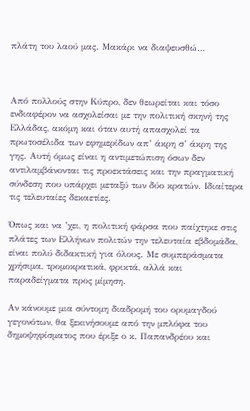πλάτη του λαού μας. Μακάρι να διαψευσθώ…



Από πολλούς στην Κύπρο, δεν θεωρείται και τόσο ενδιαφέρον να ασχολείσαι με την πολιτική σκηνή της Ελλάδας, ακόμη και όταν αυτή απασχολεί τα πρωτοσέλιδα των εφημερίδων απ’ άκρη σ’ άκρη της γης. Αυτή όμως είναι η αντιμετώπιση όσων δεν αντιλαμβάνονται τις προεκτάσεις και την πραγματική σύνδεση που υπάρχει μεταξύ των δύο κρατών. Ιδιαίτερα τις τελευταίες δεκαετίες.

Όπως και να ’χει, η πολιτική φάρσα που παίχτηκε στις πλάτες των Ελλήνων πολιτών την τελευταία εβδομάδα, είναι πολύ διδακτική για όλους. Με συμπεράσματα χρήσιμα, τρομοκρατικά, φρικτά, αλλά και παραδείγματα προς μίμηση.

Αν κάνουμε μια σύντομη διαδρομή του ορυμαγδού γεγονότων, θα ξεκινήσουμε από την μπλόφα του δημοψηφίσματος που έριξε ο κ. Παπανδρέου και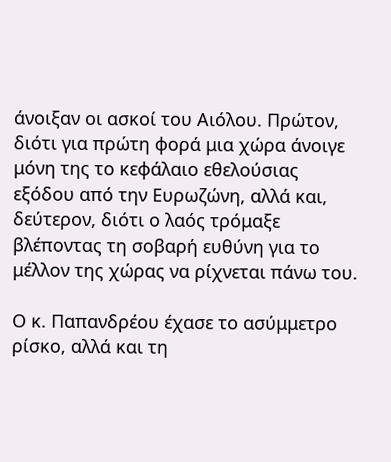άνοιξαν οι ασκοί του Αιόλου. Πρώτον, διότι για πρώτη φορά μια χώρα άνοιγε μόνη της το κεφάλαιο εθελούσιας εξόδου από την Ευρωζώνη, αλλά και, δεύτερον, διότι ο λαός τρόμαξε βλέποντας τη σοβαρή ευθύνη για το μέλλον της χώρας να ρίχνεται πάνω του.

Ο κ. Παπανδρέου έχασε το ασύμμετρο ρίσκο, αλλά και τη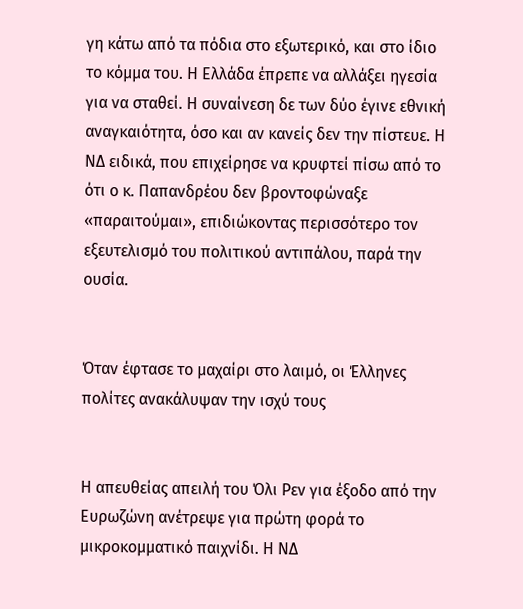γη κάτω από τα πόδια στο εξωτερικό, και στο ίδιο το κόμμα του. Η Ελλάδα έπρεπε να αλλάξει ηγεσία για να σταθεί. Η συναίνεση δε των δύο έγινε εθνική αναγκαιότητα, όσο και αν κανείς δεν την πίστευε. Η ΝΔ ειδικά, που επιχείρησε να κρυφτεί πίσω από το ότι ο κ. Παπανδρέου δεν βροντοφώναξε «παραιτούμαι», επιδιώκοντας περισσότερο τον εξευτελισμό του πολιτικού αντιπάλου, παρά την ουσία.


Όταν έφτασε το μαχαίρι στο λαιμό, οι Έλληνες πολίτες ανακάλυψαν την ισχύ τους


Η απευθείας απειλή του Όλι Ρεν για έξοδο από την Ευρωζώνη ανέτρεψε για πρώτη φορά το μικροκομματικό παιχνίδι. Η ΝΔ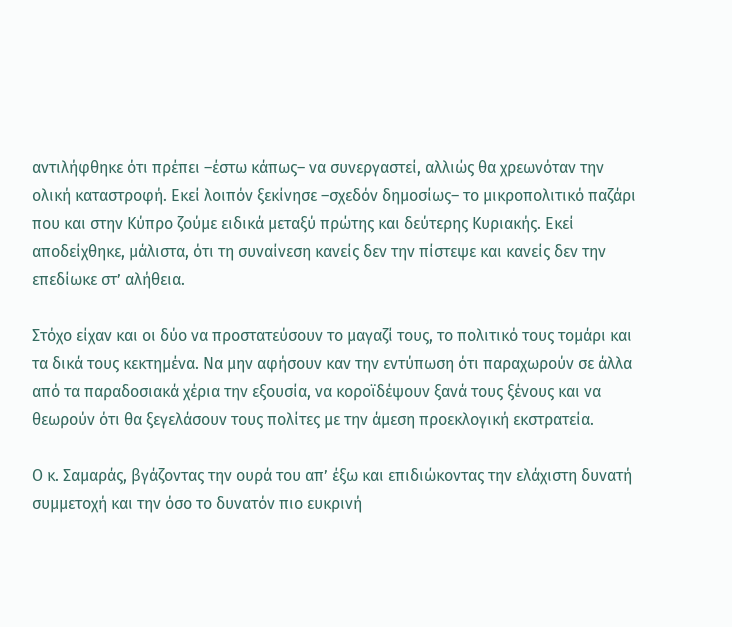αντιλήφθηκε ότι πρέπει –έστω κάπως– να συνεργαστεί, αλλιώς θα χρεωνόταν την ολική καταστροφή. Εκεί λοιπόν ξεκίνησε –σχεδόν δημοσίως– το μικροπολιτικό παζάρι που και στην Κύπρο ζούμε ειδικά μεταξύ πρώτης και δεύτερης Κυριακής. Εκεί αποδείχθηκε, μάλιστα, ότι τη συναίνεση κανείς δεν την πίστεψε και κανείς δεν την επεδίωκε στ’ αλήθεια.

Στόχο είχαν και οι δύο να προστατεύσουν το μαγαζί τους, το πολιτικό τους τομάρι και τα δικά τους κεκτημένα. Να μην αφήσουν καν την εντύπωση ότι παραχωρούν σε άλλα από τα παραδοσιακά χέρια την εξουσία, να κοροϊδέψουν ξανά τους ξένους και να θεωρούν ότι θα ξεγελάσουν τους πολίτες με την άμεση προεκλογική εκστρατεία.

Ο κ. Σαμαράς, βγάζοντας την ουρά του απ’ έξω και επιδιώκοντας την ελάχιστη δυνατή συμμετοχή και την όσο το δυνατόν πιο ευκρινή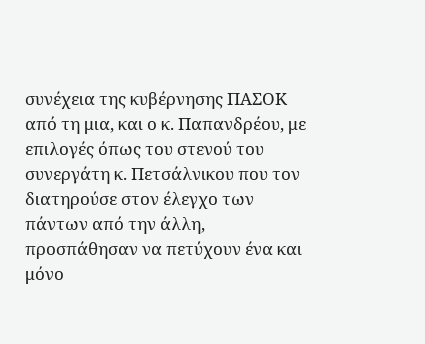συνέχεια της κυβέρνησης ΠΑΣΟΚ από τη μια, και ο κ. Παπανδρέου, με επιλογές όπως του στενού του συνεργάτη κ. Πετσάλνικου που τον διατηρούσε στον έλεγχο των πάντων από την άλλη, προσπάθησαν να πετύχουν ένα και μόνο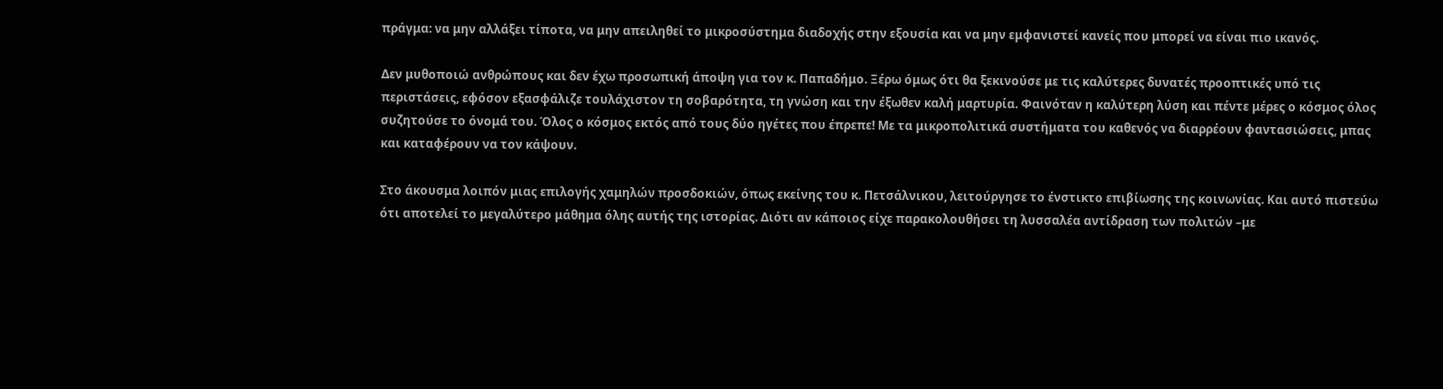πράγμα: να μην αλλάξει τίποτα, να μην απειληθεί το μικροσύστημα διαδοχής στην εξουσία και να μην εμφανιστεί κανείς που μπορεί να είναι πιο ικανός.

Δεν μυθοποιώ ανθρώπους και δεν έχω προσωπική άποψη για τον κ. Παπαδήμο. Ξέρω όμως ότι θα ξεκινούσε με τις καλύτερες δυνατές προοπτικές υπό τις περιστάσεις, εφόσον εξασφάλιζε τουλάχιστον τη σοβαρότητα, τη γνώση και την έξωθεν καλή μαρτυρία. Φαινόταν η καλύτερη λύση και πέντε μέρες ο κόσμος όλος συζητούσε το όνομά του. Όλος ο κόσμος εκτός από τους δύο ηγέτες που έπρεπε! Με τα μικροπολιτικά συστήματα του καθενός να διαρρέουν φαντασιώσεις, μπας και καταφέρουν να τον κάψουν.

Στο άκουσμα λοιπόν μιας επιλογής χαμηλών προσδοκιών, όπως εκείνης του κ. Πετσάλνικου, λειτούργησε το ένστικτο επιβίωσης της κοινωνίας. Και αυτό πιστεύω ότι αποτελεί το μεγαλύτερο μάθημα όλης αυτής της ιστορίας. Διότι αν κάποιος είχε παρακολουθήσει τη λυσσαλέα αντίδραση των πολιτών –με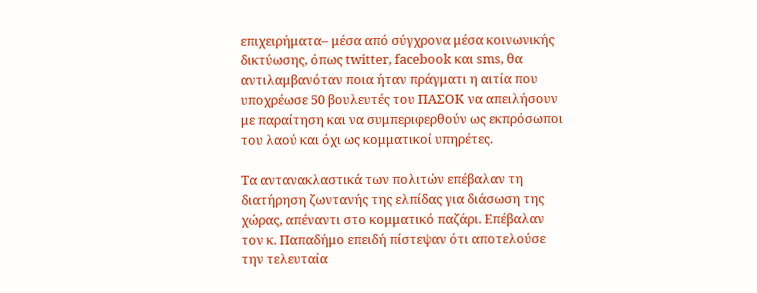επιχειρήματα– μέσα από σύγχρονα μέσα κοινωνικής δικτύωσης, όπως twitter, facebook και sms, θα αντιλαμβανόταν ποια ήταν πράγματι η αιτία που υποχρέωσε 50 βουλευτές του ΠΑΣΟΚ να απειλήσουν με παραίτηση και να συμπεριφερθούν ως εκπρόσωποι του λαού και όχι ως κομματικοί υπηρέτες.

Τα αντανακλαστικά των πολιτών επέβαλαν τη διατήρηση ζωντανής της ελπίδας για διάσωση της χώρας, απέναντι στο κομματικό παζάρι. Επέβαλαν τον κ. Παπαδήμο επειδή πίστεψαν ότι αποτελούσε την τελευταία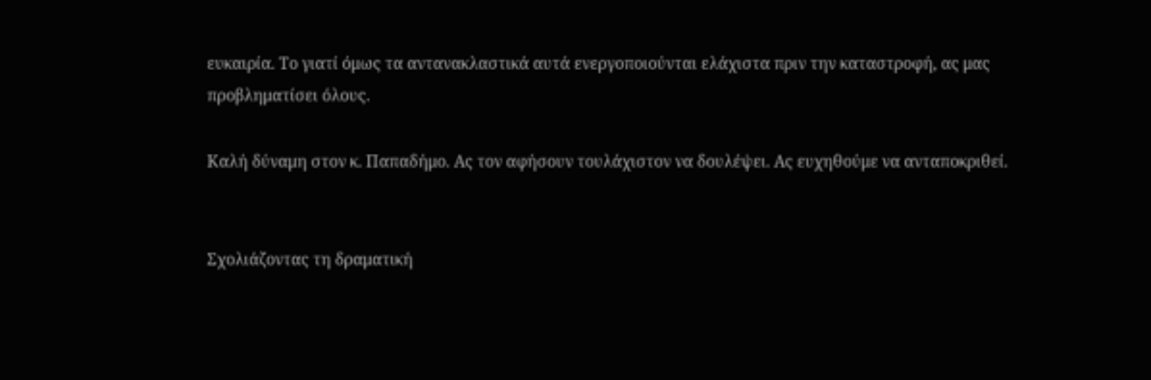ευκαιρία. Το γιατί όμως τα αντανακλαστικά αυτά ενεργοποιούνται ελάχιστα πριν την καταστροφή, ας μας προβληματίσει όλους.

Καλή δύναμη στον κ. Παπαδήμο. Ας τον αφήσουν τουλάχιστον να δουλέψει. Ας ευχηθούμε να ανταποκριθεί.


Σχολιάζοντας τη δραματική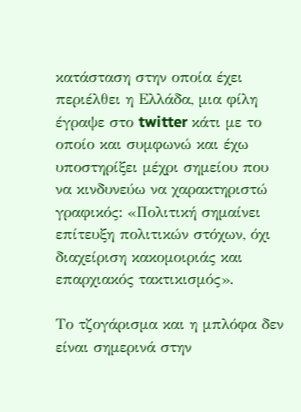κατάσταση στην οποία έχει περιέλθει η Ελλάδα, μια φίλη έγραψε στο twitter κάτι με το οποίο και συμφωνώ και έχω υποστηρίξει μέχρι σημείου που να κινδυνεύω να χαρακτηριστώ γραφικός: «Πολιτική σημαίνει επίτευξη πολιτικών στόχων, όχι διαχείριση κακομοιριάς και επαρχιακός τακτικισμός».

Το τζογάρισμα και η μπλόφα δεν είναι σημερινά στην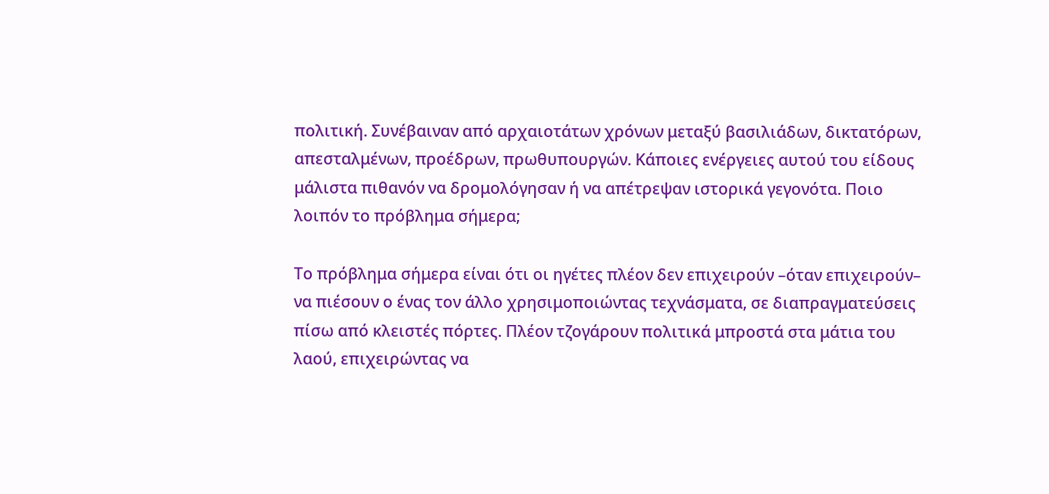πολιτική. Συνέβαιναν από αρχαιοτάτων χρόνων μεταξύ βασιλιάδων, δικτατόρων, απεσταλμένων, προέδρων, πρωθυπουργών. Κάποιες ενέργειες αυτού του είδους μάλιστα πιθανόν να δρομολόγησαν ή να απέτρεψαν ιστορικά γεγονότα. Ποιο λοιπόν το πρόβλημα σήμερα;

Το πρόβλημα σήμερα είναι ότι οι ηγέτες πλέον δεν επιχειρούν –όταν επιχειρούν– να πιέσουν ο ένας τον άλλο χρησιμοποιώντας τεχνάσματα, σε διαπραγματεύσεις πίσω από κλειστές πόρτες. Πλέον τζογάρουν πολιτικά μπροστά στα μάτια του λαού, επιχειρώντας να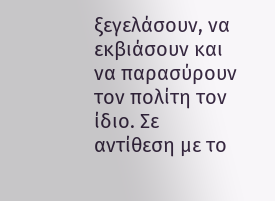ξεγελάσουν, να εκβιάσουν και να παρασύρουν τον πολίτη τον ίδιο. Σε αντίθεση με το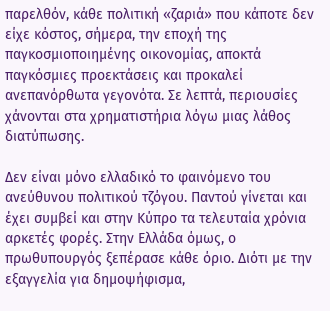παρελθόν, κάθε πολιτική «ζαριά» που κάποτε δεν είχε κόστος, σήμερα, την εποχή της παγκοσμιοποιημένης οικονομίας, αποκτά παγκόσμιες προεκτάσεις και προκαλεί ανεπανόρθωτα γεγονότα. Σε λεπτά, περιουσίες χάνονται στα χρηματιστήρια λόγω μιας λάθος διατύπωσης.

Δεν είναι μόνο ελλαδικό το φαινόμενο του ανεύθυνου πολιτικού τζόγου. Παντού γίνεται και έχει συμβεί και στην Κύπρο τα τελευταία χρόνια αρκετές φορές. Στην Ελλάδα όμως, ο πρωθυπουργός ξεπέρασε κάθε όριο. Διότι με την εξαγγελία για δημοψήφισμα,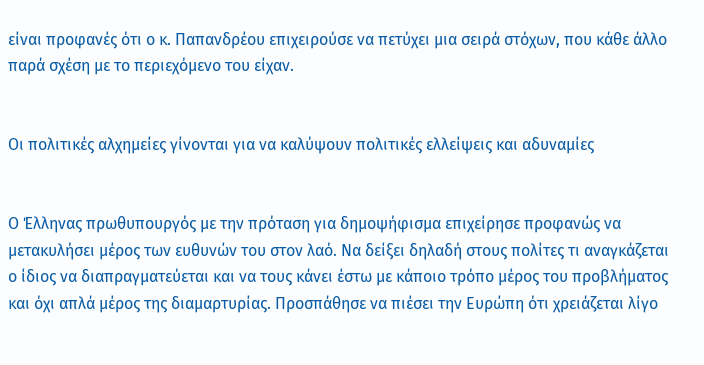είναι προφανές ότι ο κ. Παπανδρέου επιχειρούσε να πετύχει μια σειρά στόχων, που κάθε άλλο παρά σχέση με το περιεχόμενο του είχαν.


Οι πολιτικές αλχημείες γίνονται για να καλύψουν πολιτικές ελλείψεις και αδυναμίες


Ο Έλληνας πρωθυπουργός με την πρόταση για δημοψήφισμα επιχείρησε προφανώς να μετακυλήσει μέρος των ευθυνών του στον λαό. Να δείξει δηλαδή στους πολίτες τι αναγκάζεται ο ίδιος να διαπραγματεύεται και να τους κάνει έστω με κάποιο τρόπο μέρος του προβλήματος και όχι απλά μέρος της διαμαρτυρίας. Προσπάθησε να πιέσει την Ευρώπη ότι χρειάζεται λίγο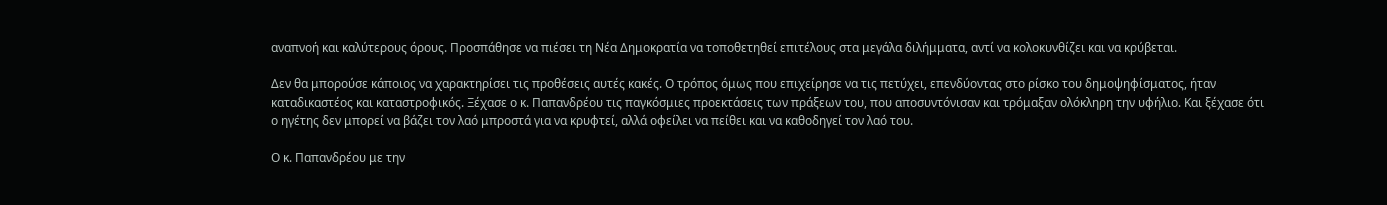αναπνοή και καλύτερους όρους. Προσπάθησε να πιέσει τη Νέα Δημοκρατία να τοποθετηθεί επιτέλους στα μεγάλα διλήμματα, αντί να κολοκυνθίζει και να κρύβεται.

Δεν θα μπορούσε κάποιος να χαρακτηρίσει τις προθέσεις αυτές κακές. Ο τρόπος όμως που επιχείρησε να τις πετύχει, επενδύοντας στο ρίσκο του δημοψηφίσματος, ήταν καταδικαστέος και καταστροφικός. Ξέχασε ο κ. Παπανδρέου τις παγκόσμιες προεκτάσεις των πράξεων του, που αποσυντόνισαν και τρόμαξαν ολόκληρη την υφήλιο. Και ξέχασε ότι ο ηγέτης δεν μπορεί να βάζει τον λαό μπροστά για να κρυφτεί, αλλά οφείλει να πείθει και να καθοδηγεί τον λαό του.

Ο κ. Παπανδρέου με την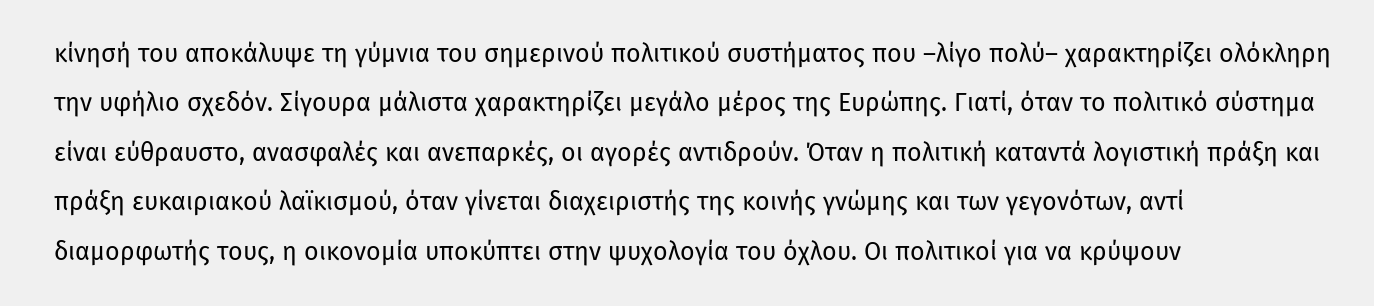κίνησή του αποκάλυψε τη γύμνια του σημερινού πολιτικού συστήματος που –λίγο πολύ– χαρακτηρίζει ολόκληρη την υφήλιο σχεδόν. Σίγουρα μάλιστα χαρακτηρίζει μεγάλο μέρος της Ευρώπης. Γιατί, όταν το πολιτικό σύστημα είναι εύθραυστο, ανασφαλές και ανεπαρκές, οι αγορές αντιδρούν. Όταν η πολιτική καταντά λογιστική πράξη και πράξη ευκαιριακού λαϊκισμού, όταν γίνεται διαχειριστής της κοινής γνώμης και των γεγονότων, αντί διαμορφωτής τους, η οικονομία υποκύπτει στην ψυχολογία του όχλου. Οι πολιτικοί για να κρύψουν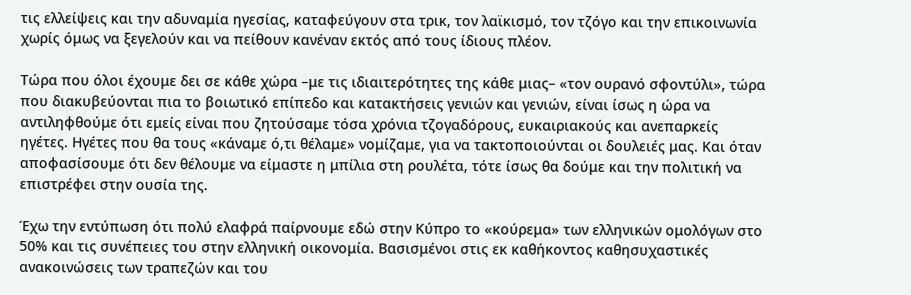τις ελλείψεις και την αδυναμία ηγεσίας, καταφεύγουν στα τρικ, τον λαϊκισμό, τον τζόγο και την επικοινωνία χωρίς όμως να ξεγελούν και να πείθουν κανέναν εκτός από τους ίδιους πλέον.

Τώρα που όλοι έχουμε δει σε κάθε χώρα –με τις ιδιαιτερότητες της κάθε μιας– «τον ουρανό σφοντύλι», τώρα που διακυβεύονται πια το βοιωτικό επίπεδο και κατακτήσεις γενιών και γενιών, είναι ίσως η ώρα να αντιληφθούμε ότι εμείς είναι που ζητούσαμε τόσα χρόνια τζογαδόρους, ευκαιριακούς και ανεπαρκείς ηγέτες. Ηγέτες που θα τους «κάναμε ό,τι θέλαμε» νομίζαμε, για να τακτοποιούνται οι δουλειές μας. Και όταν αποφασίσουμε ότι δεν θέλουμε να είμαστε η μπίλια στη ρουλέτα, τότε ίσως θα δούμε και την πολιτική να επιστρέφει στην ουσία της.

Έχω την εντύπωση ότι πολύ ελαφρά παίρνουμε εδώ στην Κύπρο το «κούρεμα» των ελληνικών ομολόγων στο 50% και τις συνέπειες του στην ελληνική οικονομία. Βασισμένοι στις εκ καθήκοντος καθησυχαστικές ανακοινώσεις των τραπεζών και του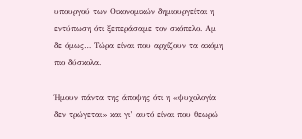υπουργού των Οικονομικών δημιουργείται η εντύπωση ότι ξεπεράσαμε τον σκόπελο. Αμ δε όμως… Τώρα είναι που αρχίζουν τα ακόμη πιο δύσκολα.

Ήμουν πάντα της άποψης ότι η «ψυχολογία δεν τρώγεται» και γι’ αυτό είναι που θεωρώ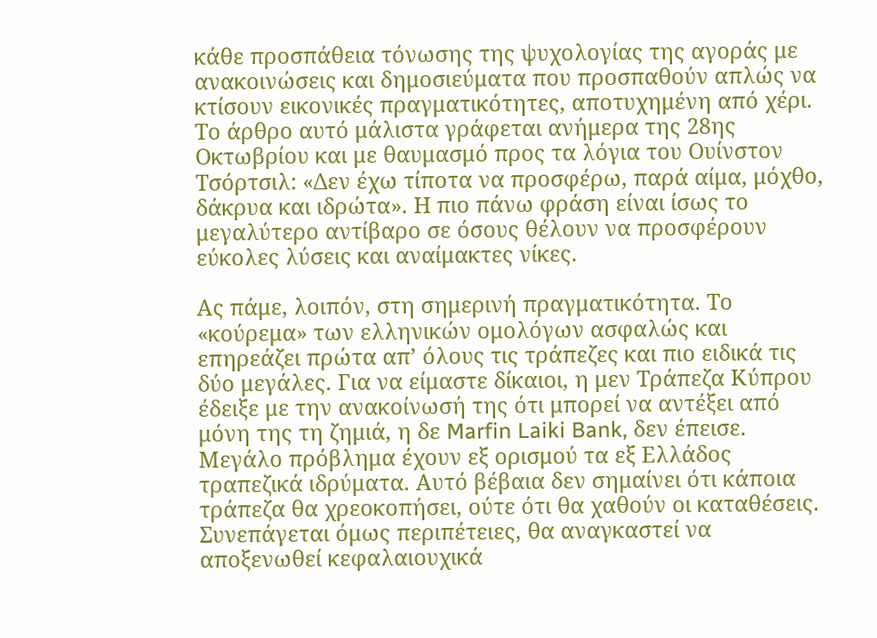κάθε προσπάθεια τόνωσης της ψυχολογίας της αγοράς με ανακοινώσεις και δημοσιεύματα που προσπαθούν απλώς να κτίσουν εικονικές πραγματικότητες, αποτυχημένη από χέρι. Το άρθρο αυτό μάλιστα γράφεται ανήμερα της 28ης Οκτωβρίου και με θαυμασμό προς τα λόγια του Ουίνστον Τσόρτσιλ: «Δεν έχω τίποτα να προσφέρω, παρά αίμα, μόχθο, δάκρυα και ιδρώτα». Η πιο πάνω φράση είναι ίσως το μεγαλύτερο αντίβαρο σε όσους θέλουν να προσφέρουν εύκολες λύσεις και αναίμακτες νίκες.

Ας πάμε, λοιπόν, στη σημερινή πραγματικότητα. Το «κούρεμα» των ελληνικών ομολόγων ασφαλώς και επηρεάζει πρώτα απ’ όλους τις τράπεζες και πιο ειδικά τις δύο μεγάλες. Για να είμαστε δίκαιοι, η μεν Τράπεζα Κύπρου έδειξε με την ανακοίνωσή της ότι μπορεί να αντέξει από μόνη της τη ζημιά, η δε Marfin Laiki Bank, δεν έπεισε. Μεγάλο πρόβλημα έχουν εξ ορισμού τα εξ Ελλάδος τραπεζικά ιδρύματα. Αυτό βέβαια δεν σημαίνει ότι κάποια τράπεζα θα χρεοκοπήσει, ούτε ότι θα χαθούν οι καταθέσεις. Συνεπάγεται όμως περιπέτειες, θα αναγκαστεί να αποξενωθεί κεφαλαιουχικά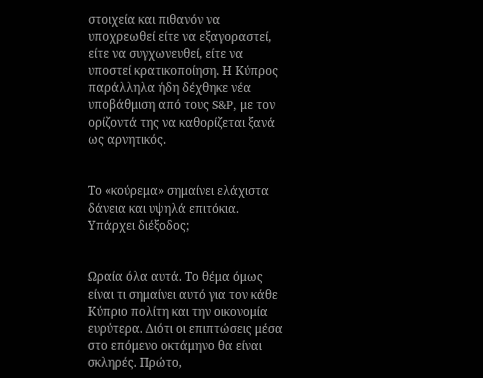στοιχεία και πιθανόν να υποχρεωθεί είτε να εξαγοραστεί, είτε να συγχωνευθεί, είτε να υποστεί κρατικοποίηση. Η Κύπρος παράλληλα ήδη δέχθηκε νέα υποβάθμιση από τους S&P, με τον ορίζοντά της να καθορίζεται ξανά ως αρνητικός.


Το «κούρεμα» σημαίνει ελάχιστα δάνεια και υψηλά επιτόκια. Υπάρχει διέξοδος;


Ωραία όλα αυτά. Το θέμα όμως είναι τι σημαίνει αυτό για τον κάθε Κύπριο πολίτη και την οικονομία ευρύτερα. Διότι οι επιπτώσεις μέσα στο επόμενο οκτάμηνο θα είναι σκληρές. Πρώτο,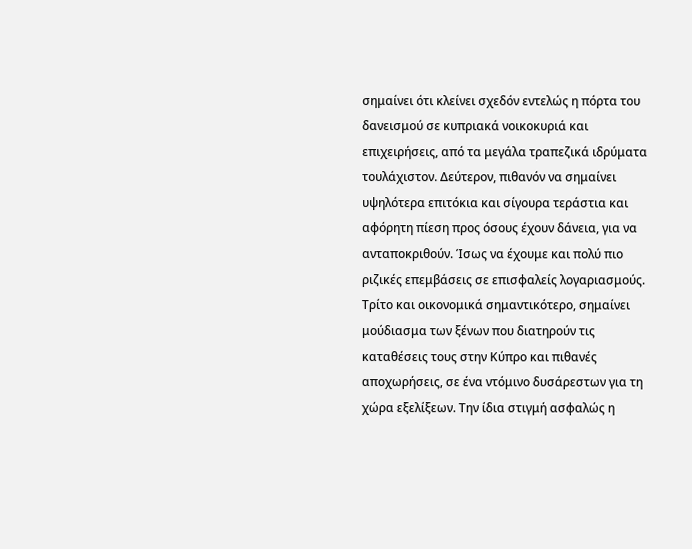σημαίνει ότι κλείνει σχεδόν εντελώς η πόρτα του δανεισμού σε κυπριακά νοικοκυριά και επιχειρήσεις, από τα μεγάλα τραπεζικά ιδρύματα τουλάχιστον. Δεύτερον, πιθανόν να σημαίνει υψηλότερα επιτόκια και σίγουρα τεράστια και αφόρητη πίεση προς όσους έχουν δάνεια, για να ανταποκριθούν. Ίσως να έχουμε και πολύ πιο ριζικές επεμβάσεις σε επισφαλείς λογαριασμούς. Τρίτο και οικονομικά σημαντικότερο, σημαίνει μούδιασμα των ξένων που διατηρούν τις καταθέσεις τους στην Κύπρο και πιθανές αποχωρήσεις, σε ένα ντόμινο δυσάρεστων για τη χώρα εξελίξεων. Την ίδια στιγμή ασφαλώς η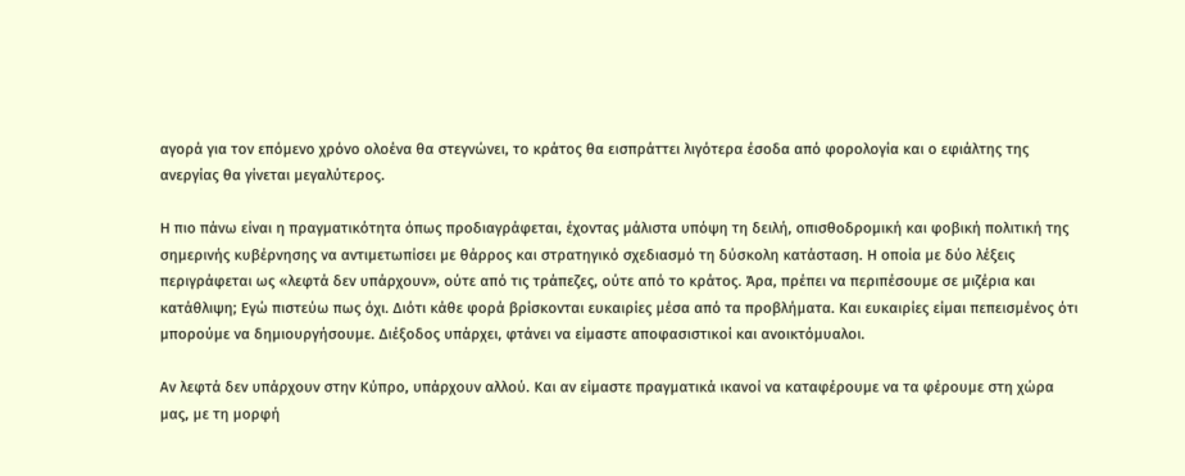αγορά για τον επόμενο χρόνο ολοένα θα στεγνώνει, το κράτος θα εισπράττει λιγότερα έσοδα από φορολογία και ο εφιάλτης της ανεργίας θα γίνεται μεγαλύτερος.

Η πιο πάνω είναι η πραγματικότητα όπως προδιαγράφεται, έχοντας μάλιστα υπόψη τη δειλή, οπισθοδρομική και φοβική πολιτική της σημερινής κυβέρνησης να αντιμετωπίσει με θάρρος και στρατηγικό σχεδιασμό τη δύσκολη κατάσταση. Η οποία με δύο λέξεις περιγράφεται ως «λεφτά δεν υπάρχουν», ούτε από τις τράπεζες, ούτε από το κράτος. Άρα, πρέπει να περιπέσουμε σε μιζέρια και κατάθλιψη; Εγώ πιστεύω πως όχι. Διότι κάθε φορά βρίσκονται ευκαιρίες μέσα από τα προβλήματα. Και ευκαιρίες είμαι πεπεισμένος ότι μπορούμε να δημιουργήσουμε. Διέξοδος υπάρχει, φτάνει να είμαστε αποφασιστικοί και ανοικτόμυαλοι.

Αν λεφτά δεν υπάρχουν στην Κύπρο, υπάρχουν αλλού. Και αν είμαστε πραγματικά ικανοί να καταφέρουμε να τα φέρουμε στη χώρα μας, με τη μορφή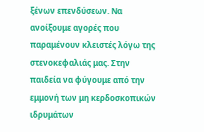ξένων επενδύσεων. Να ανοίξουμε αγορές που παραμένουν κλειστές λόγω της στενοκεφαλιάς μας. Στην παιδεία να φύγουμε από την εμμονή των μη κερδοσκοπικών ιδρυμάτων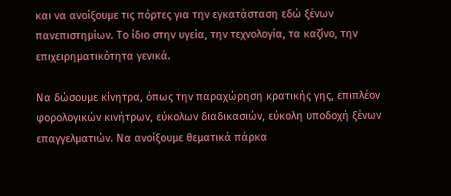και να ανοίξουμε τις πόρτες για την εγκατάσταση εδώ ξένων πανεπιστημίων. Το ίδιο στην υγεία, την τεχνολογία, τα καζίνο, την επιχειρηματικότητα γενικά.

Να δώσουμε κίνητρα, όπως την παραχώρηση κρατικής γης, επιπλέον φορολογικών κινήτρων, εύκολων διαδικασιών, εύκολη υποδοχή ξένων επαγγελματιών. Να ανοίξουμε θεματικά πάρκα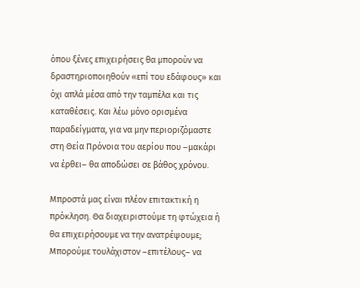όπου ξένες επιχειρήσεις θα μπορούν να δραστηριοποιηθούν «επί του εδάφους» και όχι απλά μέσα από την ταμπέλα και τις καταθέσεις. Και λέω μόνο ορισμένα παραδείγματα, για να μην περιοριζόμαστε στη Θεία Πρόνοια του αερίου που –μακάρι να έρθει– θα αποδώσει σε βάθος χρόνου.

Μπροστά μας είναι πλέον επιτακτική η πρόκληση. Θα διαχειριστούμε τη φτώχεια ή θα επιχειρήσουμε να την ανατρέψουμε; Μπορούμε τουλάχιστον –επιτέλους– να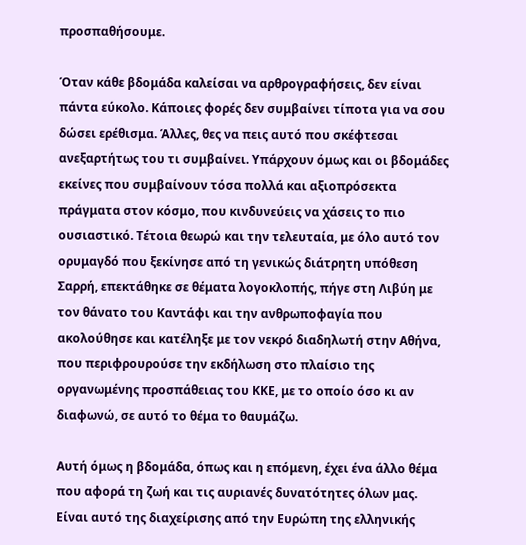προσπαθήσουμε.

Όταν κάθε βδομάδα καλείσαι να αρθρογραφήσεις, δεν είναι πάντα εύκολο. Κάποιες φορές δεν συμβαίνει τίποτα για να σου δώσει ερέθισμα. Άλλες, θες να πεις αυτό που σκέφτεσαι ανεξαρτήτως του τι συμβαίνει. Υπάρχουν όμως και οι βδομάδες εκείνες που συμβαίνουν τόσα πολλά και αξιοπρόσεκτα πράγματα στον κόσμο, που κινδυνεύεις να χάσεις το πιο ουσιαστικό. Τέτοια θεωρώ και την τελευταία, με όλο αυτό τον ορυμαγδό που ξεκίνησε από τη γενικώς διάτρητη υπόθεση Σαρρή, επεκτάθηκε σε θέματα λογοκλοπής, πήγε στη Λιβύη με τον θάνατο του Καντάφι και την ανθρωποφαγία που ακολούθησε και κατέληξε με τον νεκρό διαδηλωτή στην Αθήνα, που περιφρουρούσε την εκδήλωση στο πλαίσιο της οργανωμένης προσπάθειας του ΚΚΕ, με το οποίο όσο κι αν διαφωνώ, σε αυτό το θέμα το θαυμάζω.

Αυτή όμως η βδομάδα, όπως και η επόμενη, έχει ένα άλλο θέμα που αφορά τη ζωή και τις αυριανές δυνατότητες όλων μας. Είναι αυτό της διαχείρισης από την Ευρώπη της ελληνικής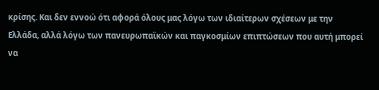κρίσης. Και δεν εννοώ ότι αφορά όλους μας λόγω των ιδιαίτερων σχέσεων με την Ελλάδα, αλλά λόγω των πανευρωπαϊκών και παγκοσμίων επιπτώσεων που αυτή μπορεί να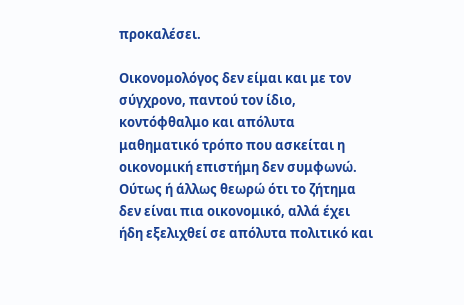προκαλέσει.

Οικονομολόγος δεν είμαι και με τον σύγχρονο, παντού τον ίδιο, κοντόφθαλμο και απόλυτα μαθηματικό τρόπο που ασκείται η οικονομική επιστήμη δεν συμφωνώ. Ούτως ή άλλως θεωρώ ότι το ζήτημα δεν είναι πια οικονομικό, αλλά έχει ήδη εξελιχθεί σε απόλυτα πολιτικό και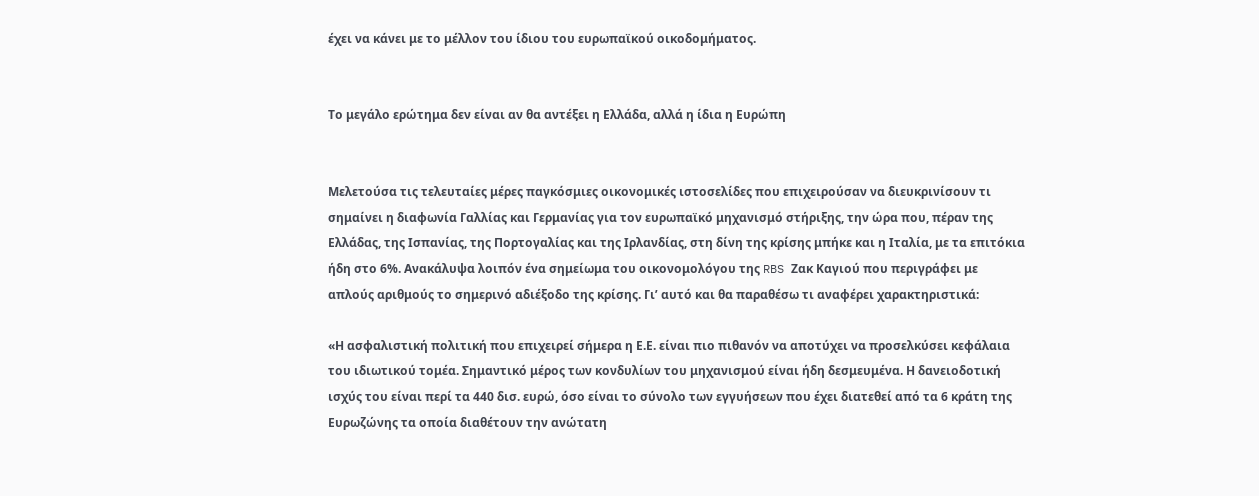έχει να κάνει με το μέλλον του ίδιου του ευρωπαϊκού οικοδομήματος.


Το μεγάλο ερώτημα δεν είναι αν θα αντέξει η Ελλάδα, αλλά η ίδια η Ευρώπη


Μελετούσα τις τελευταίες μέρες παγκόσμιες οικονομικές ιστοσελίδες που επιχειρούσαν να διευκρινίσουν τι σημαίνει η διαφωνία Γαλλίας και Γερμανίας για τον ευρωπαϊκό μηχανισμό στήριξης, την ώρα που, πέραν της Ελλάδας, της Ισπανίας, της Πορτογαλίας και της Ιρλανδίας, στη δίνη της κρίσης μπήκε και η Ιταλία, με τα επιτόκια ήδη στο 6%. Ανακάλυψα λοιπόν ένα σημείωμα του οικονομολόγου της RBS Ζακ Καγιού που περιγράφει με απλούς αριθμούς το σημερινό αδιέξοδο της κρίσης. Γι’ αυτό και θα παραθέσω τι αναφέρει χαρακτηριστικά:

«Η ασφαλιστική πολιτική που επιχειρεί σήμερα η Ε.Ε. είναι πιο πιθανόν να αποτύχει να προσελκύσει κεφάλαια του ιδιωτικού τομέα. Σημαντικό μέρος των κονδυλίων του μηχανισμού είναι ήδη δεσμευμένα. Η δανειοδοτική ισχύς του είναι περί τα 440 δισ. ευρώ, όσο είναι το σύνολο των εγγυήσεων που έχει διατεθεί από τα 6 κράτη της Ευρωζώνης τα οποία διαθέτουν την ανώτατη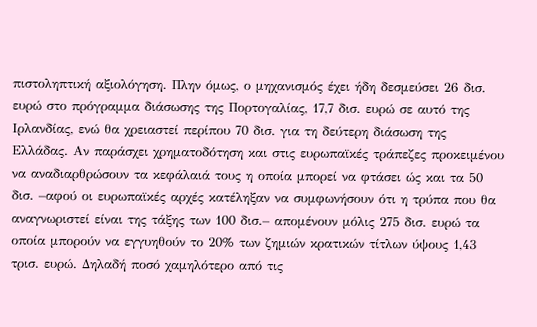πιστοληπτική αξιολόγηση. Πλην όμως, ο μηχανισμός έχει ήδη δεσμεύσει 26 δισ. ευρώ στο πρόγραμμα διάσωσης της Πορτογαλίας, 17,7 δισ. ευρώ σε αυτό της Ιρλανδίας, ενώ θα χρειαστεί περίπου 70 δισ. για τη δεύτερη διάσωση της Ελλάδας. Αν παράσχει χρηματοδότηση και στις ευρωπαϊκές τράπεζες προκειμένου να αναδιαρθρώσουν τα κεφάλαιά τους η οποία μπορεί να φτάσει ώς και τα 50 δισ. –αφού οι ευρωπαϊκές αρχές κατέληξαν να συμφωνήσουν ότι η τρύπα που θα αναγνωριστεί είναι της τάξης των 100 δισ.– απομένουν μόλις 275 δισ. ευρώ τα οποία μπορούν να εγγυηθούν το 20% των ζημιών κρατικών τίτλων ύψους 1,43 τρισ. ευρώ. Δηλαδή ποσό χαμηλότερο από τις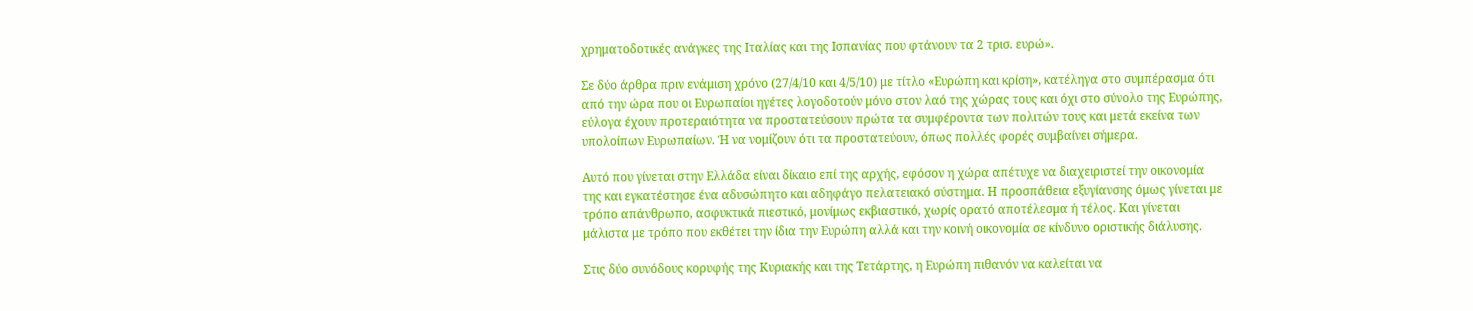χρηματοδοτικές ανάγκες της Ιταλίας και της Ισπανίας που φτάνουν τα 2 τρισ. ευρώ».

Σε δύο άρθρα πριν ενάμιση χρόνο (27/4/10 και 4/5/10) με τίτλο «Ευρώπη και κρίση», κατέληγα στο συμπέρασμα ότι από την ώρα που οι Ευρωπαίοι ηγέτες λογοδοτούν μόνο στον λαό της χώρας τους και όχι στο σύνολο της Ευρώπης, εύλογα έχουν προτεραιότητα να προστατεύσουν πρώτα τα συμφέροντα των πολιτών τους και μετά εκείνα των υπολοίπων Ευρωπαίων. Ή να νομίζουν ότι τα προστατεύουν, όπως πολλές φορές συμβαίνει σήμερα.

Αυτό που γίνεται στην Ελλάδα είναι δίκαιο επί της αρχής, εφόσον η χώρα απέτυχε να διαχειριστεί την οικονομία της και εγκατέστησε ένα αδυσώπητο και αδηφάγο πελατειακό σύστημα. Η προσπάθεια εξυγίανσης όμως γίνεται με τρόπο απάνθρωπο, ασφυκτικά πιεστικό, μονίμως εκβιαστικό, χωρίς ορατό αποτέλεσμα ή τέλος. Και γίνεται μάλιστα με τρόπο που εκθέτει την ίδια την Ευρώπη αλλά και την κοινή οικονομία σε κίνδυνο οριστικής διάλυσης.

Στις δύο συνόδους κορυφής της Κυριακής και της Τετάρτης, η Ευρώπη πιθανόν να καλείται να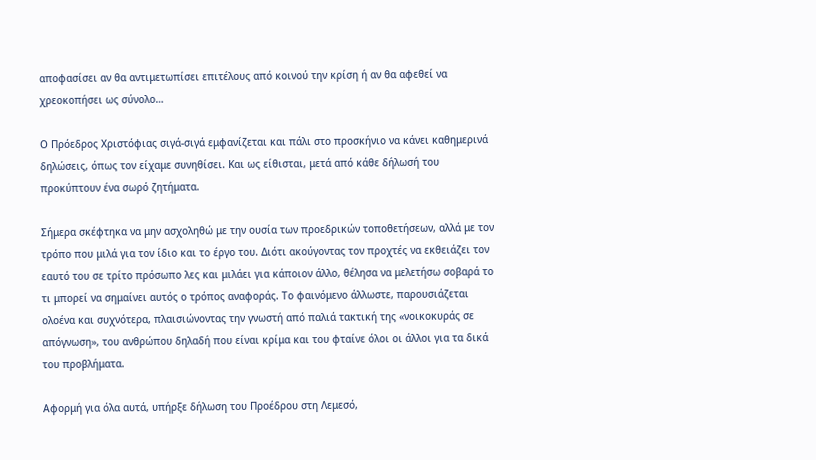αποφασίσει αν θα αντιμετωπίσει επιτέλους από κοινού την κρίση ή αν θα αφεθεί να χρεοκοπήσει ως σύνολο…

Ο Πρόεδρος Χριστόφιας σιγά-σιγά εμφανίζεται και πάλι στο προσκήνιο να κάνει καθημερινά δηλώσεις, όπως τον είχαμε συνηθίσει. Και ως είθισται, μετά από κάθε δήλωσή του προκύπτουν ένα σωρό ζητήματα.

Σήμερα σκέφτηκα να μην ασχοληθώ με την ουσία των προεδρικών τοποθετήσεων, αλλά με τον τρόπο που μιλά για τον ίδιο και το έργο του. Διότι ακούγοντας τον προχτές να εκθειάζει τον εαυτό του σε τρίτο πρόσωπο λες και μιλάει για κάποιον άλλο, θέλησα να μελετήσω σοβαρά το τι μπορεί να σημαίνει αυτός ο τρόπος αναφοράς. Το φαινόμενο άλλωστε, παρουσιάζεται ολοένα και συχνότερα, πλαισιώνοντας την γνωστή από παλιά τακτική της «νοικοκυράς σε απόγνωση», του ανθρώπου δηλαδή που είναι κρίμα και του φταίνε όλοι οι άλλοι για τα δικά του προβλήματα.

Αφορμή για όλα αυτά, υπήρξε δήλωση του Προέδρου στη Λεμεσό,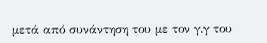μετά από συνάντηση του με τον γ.γ του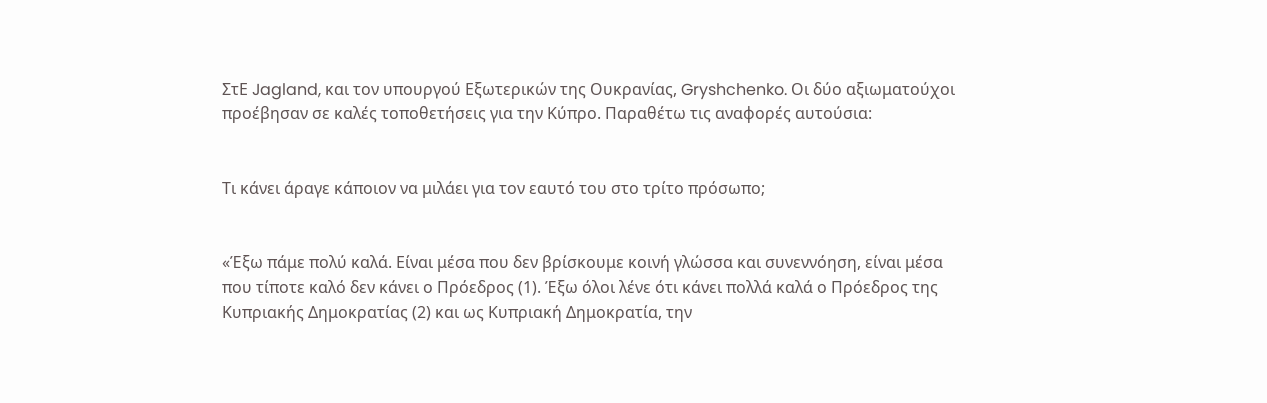ΣτΕ Jagland, και τον υπουργού Εξωτερικών της Ουκρανίας, Gryshchenko. Οι δύο αξιωματούχοι προέβησαν σε καλές τοποθετήσεις για την Κύπρο. Παραθέτω τις αναφορές αυτούσια:


Τι κάνει άραγε κάποιον να μιλάει για τον εαυτό του στο τρίτο πρόσωπο;


«Έξω πάμε πολύ καλά. Είναι μέσα που δεν βρίσκουμε κοινή γλώσσα και συνεννόηση, είναι μέσα που τίποτε καλό δεν κάνει ο Πρόεδρος (1). Έξω όλοι λένε ότι κάνει πολλά καλά ο Πρόεδρος της Κυπριακής Δημοκρατίας (2) και ως Κυπριακή Δημοκρατία, την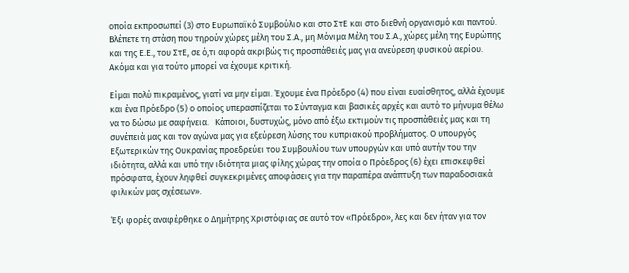οποία εκπροσωπεί (3) στο Ευρωπαϊκό Συμβούλιο και στο ΣτΕ και στο διεθνή οργανισμό και παντού.  Βλέπετε τη στάση που τηρούν χώρες μέλη του Σ.Α., μη Μόνιμα Μέλη του Σ.Α., χώρες μέλη της Ευρώπης και της Ε.Ε., του ΣτΕ, σε ό,τι αφορά ακριβώς τις προσπάθειές μας για ανεύρεση φυσικού αερίου. Ακόμα και για τούτο μπορεί να έχουμε κριτική.

Είμαι πολύ πικραμένος, γιατί να μην είμαι. Έχουμε ένα Πρόεδρο (4) που είναι ευαίσθητος, αλλά έχουμε και ένα Πρόεδρο (5) ο οποίος υπερασπίζεται το Σύνταγμα και βασικές αρχές και αυτό το μήνυμα θέλω να το δώσω με σαφήνεια.   Κάποιοι, δυστυχώς, μόνο από έξω εκτιμούν τις προσπάθειές μας και τη συνέπειά μας και τον αγώνα μας για εξεύρεση λύσης του κυπριακού προβλήματος. Ο υπουργός Εξωτερικών της Ουκρανίας προεδρεύει του Συμβουλίου των υπουργών και υπό αυτήν του την ιδιότητα, αλλά και υπό την ιδιότητα μιας φίλης χώρας την οποία ο Πρόεδρος (6) έχει επισκεφθεί πρόσφατα, έχουν ληφθεί συγκεκριμένες αποφάσεις για την παραπέρα ανάπτυξη των παραδοσιακά φιλικών μας σχέσεων».

Έξι φορές αναφέρθηκε ο Δημήτρης Χριστόφιας σε αυτό τον «Πρόεδρο», λες και δεν ήταν για τον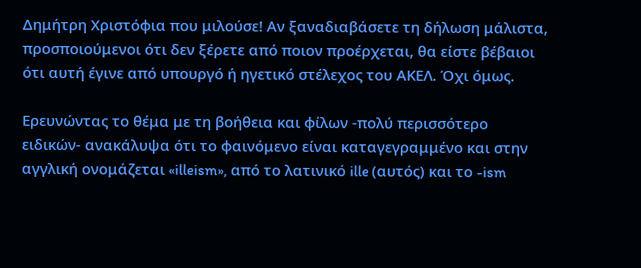Δημήτρη Χριστόφια που μιλούσε! Αν ξαναδιαβάσετε τη δήλωση μάλιστα, προσποιούμενοι ότι δεν ξέρετε από ποιον προέρχεται, θα είστε βέβαιοι ότι αυτή έγινε από υπουργό ή ηγετικό στέλεχος του ΑΚΕΛ. Όχι όμως.

Ερευνώντας το θέμα με τη βοήθεια και φίλων -πολύ περισσότερο ειδικών- ανακάλυψα ότι το φαινόμενο είναι καταγεγραμμένο και στην αγγλική ονομάζεται «illeism», από το λατινικό ille (αυτός) και το -ism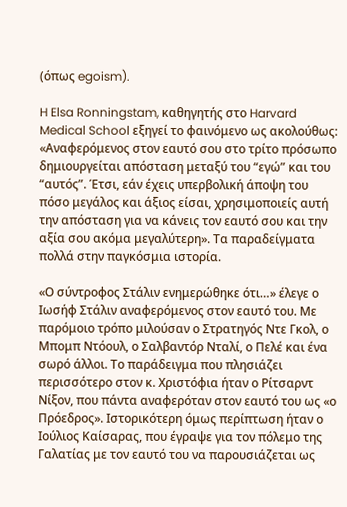(όπως egoism).

H Elsa Ronningstam, καθηγητής στο Harvard Medical School εξηγεί το φαινόμενο ως ακολούθως: «Αναφερόμενος στον εαυτό σου στο τρίτο πρόσωπο δημιουργείται απόσταση μεταξύ του “εγώ” και του “αυτός”. Έτσι, εάν έχεις υπερβολική άποψη του πόσο μεγάλος και άξιος είσαι, χρησιμοποιείς αυτή την απόσταση για να κάνεις τον εαυτό σου και την αξία σου ακόμα μεγαλύτερη». Τα παραδείγματα πολλά στην παγκόσμια ιστορία.

«Ο σύντροφος Στάλιν ενημερώθηκε ότι…» έλεγε ο Ιωσήφ Στάλιν αναφερόμενος στον εαυτό του. Με παρόμοιο τρόπο μιλούσαν ο Στρατηγός Ντε Γκολ, ο Μπομπ Ντόουλ, ο Σαλβαντόρ Νταλί, ο Πελέ και ένα σωρό άλλοι. Το παράδειγμα που πλησιάζει περισσότερο στον κ. Χριστόφια ήταν ο Ρίτσαρντ Νίξον, που πάντα αναφερόταν στον εαυτό του ως «ο Πρόεδρος». Ιστορικότερη όμως περίπτωση ήταν ο Ιούλιος Καίσαρας, που έγραψε για τον πόλεμο της Γαλατίας με τον εαυτό του να παρουσιάζεται ως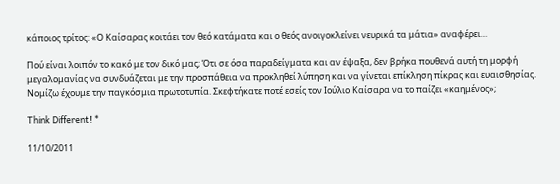κάποιος τρίτος: «Ο Καίσαρας κοιτάει τον θεό κατάματα και ο θεός ανοιγοκλείνει νευρικά τα μάτια» αναφέρει…

Πού είναι λοιπόν το κακό με τον δικό μας; Ότι σε όσα παραδείγματα και αν έψαξα, δεν βρήκα πουθενά αυτή τη μορφή μεγαλομανίας να συνδυάζεται με την προσπάθεια να προκληθεί λύπηση και να γίνεται επίκληση πίκρας και ευαισθησίας. Νομίζω έχουμε την παγκόσμια πρωτοτυπία. Σκεφτήκατε ποτέ εσείς τον Ιούλιο Καίσαρα να το παίζει «καημένος»;

Think Different! *

11/10/2011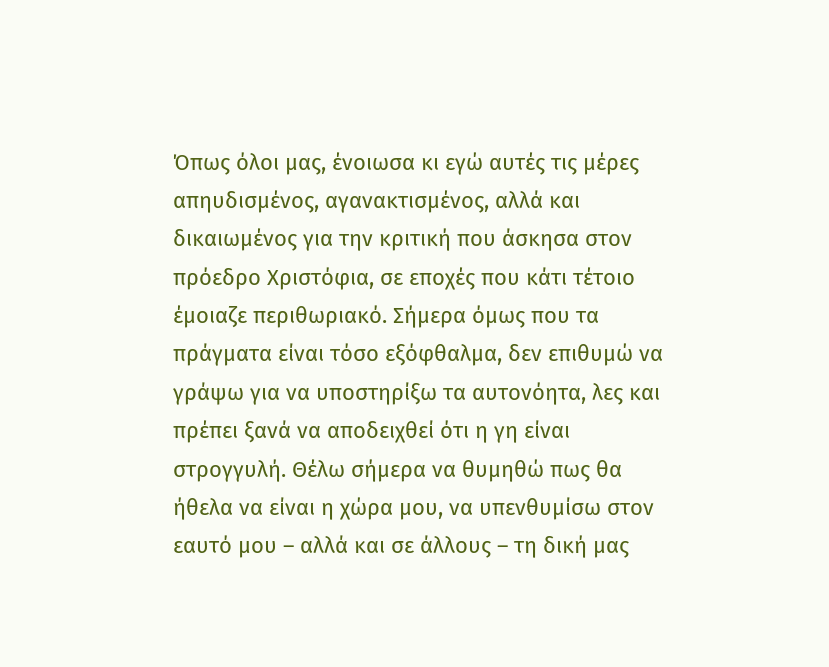Όπως όλοι μας, ένοιωσα κι εγώ αυτές τις μέρες απηυδισμένος, αγανακτισμένος, αλλά και δικαιωμένος για την κριτική που άσκησα στον πρόεδρο Χριστόφια, σε εποχές που κάτι τέτοιο έμοιαζε περιθωριακό. Σήμερα όμως που τα πράγματα είναι τόσο εξόφθαλμα, δεν επιθυμώ να γράψω για να υποστηρίξω τα αυτονόητα, λες και πρέπει ξανά να αποδειχθεί ότι η γη είναι στρογγυλή. Θέλω σήμερα να θυμηθώ πως θα ήθελα να είναι η χώρα μου, να υπενθυμίσω στον εαυτό μου – αλλά και σε άλλους – τη δική μας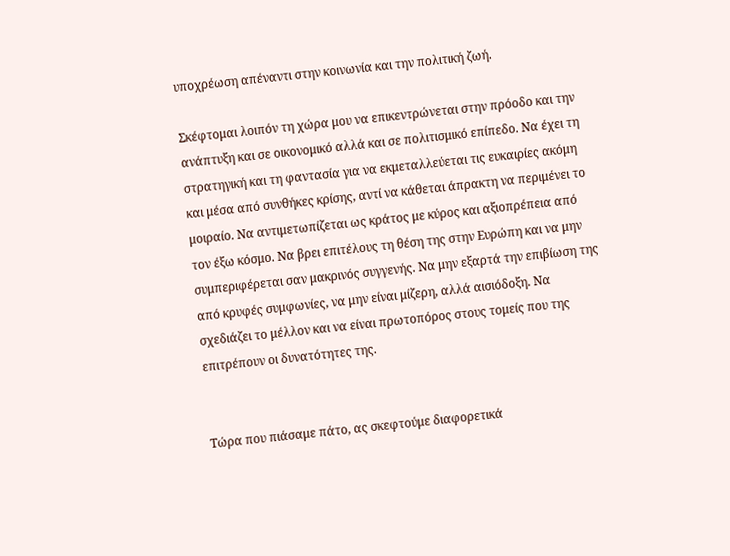υποχρέωση απέναντι στην κοινωνία και την πολιτική ζωή.

Σκέφτομαι λοιπόν τη χώρα μου να επικεντρώνεται στην πρόοδο και την ανάπτυξη και σε οικονομικό αλλά και σε πολιτισμικό επίπεδο. Να έχει τη στρατηγική και τη φαντασία για να εκμεταλλεύεται τις ευκαιρίες ακόμη και μέσα από συνθήκες κρίσης, αντί να κάθεται άπρακτη να περιμένει το μοιραίο. Να αντιμετωπίζεται ως κράτος με κύρος και αξιοπρέπεια από τον έξω κόσμο. Να βρει επιτέλους τη θέση της στην Ευρώπη και να μην συμπεριφέρεται σαν μακρινός συγγενής. Να μην εξαρτά την επιβίωση της από κρυφές συμφωνίες, να μην είναι μίζερη, αλλά αισιόδοξη. Να σχεδιάζει το μέλλον και να είναι πρωτοπόρος στους τομείς που της επιτρέπουν οι δυνατότητες της.


Tώρα που πιάσαμε πάτο, ας σκεφτούμε διαφορετικά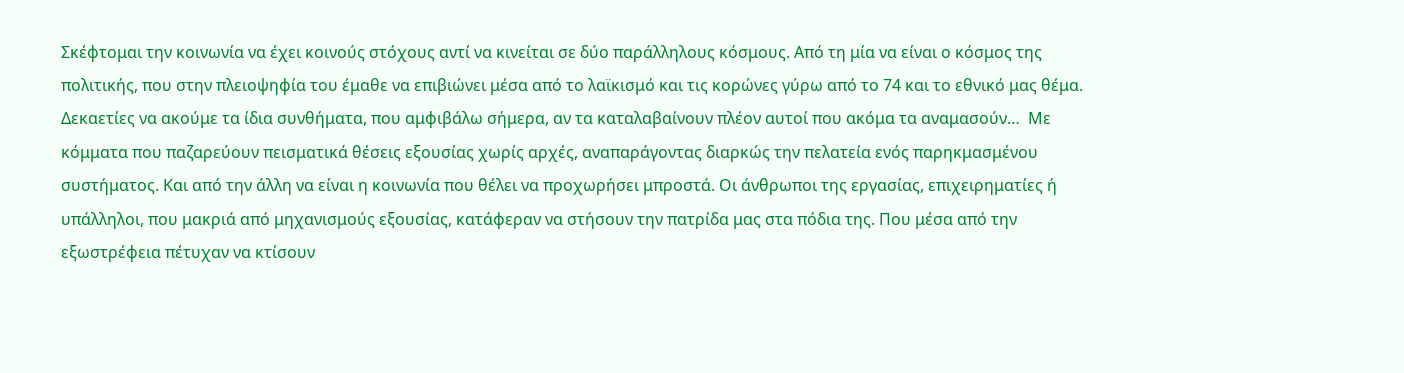Σκέφτομαι την κοινωνία να έχει κοινούς στόχους αντί να κινείται σε δύο παράλληλους κόσμους. Από τη μία να είναι ο κόσμος της πολιτικής, που στην πλειοψηφία του έμαθε να επιβιώνει μέσα από το λαϊκισμό και τις κορώνες γύρω από το 74 και το εθνικό μας θέμα. Δεκαετίες να ακούμε τα ίδια συνθήματα, που αμφιβάλω σήμερα, αν τα καταλαβαίνουν πλέον αυτοί που ακόμα τα αναμασούν…  Με κόμματα που παζαρεύουν πεισματικά θέσεις εξουσίας χωρίς αρχές, αναπαράγοντας διαρκώς την πελατεία ενός παρηκμασμένου συστήματος. Και από την άλλη να είναι η κοινωνία που θέλει να προχωρήσει μπροστά. Οι άνθρωποι της εργασίας, επιχειρηματίες ή υπάλληλοι, που μακριά από μηχανισμούς εξουσίας, κατάφεραν να στήσουν την πατρίδα μας στα πόδια της. Που μέσα από την εξωστρέφεια πέτυχαν να κτίσουν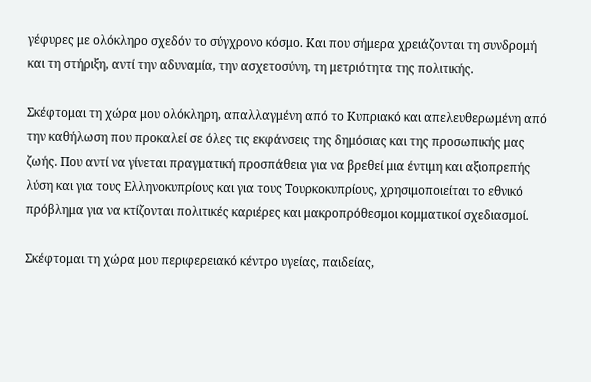γέφυρες με ολόκληρο σχεδόν το σύγχρονο κόσμο. Και που σήμερα χρειάζονται τη συνδρομή και τη στήριξη, αντί την αδυναμία, την ασχετοσύνη, τη μετριότητα της πολιτικής.

Σκέφτομαι τη χώρα μου ολόκληρη, απαλλαγμένη από το Κυπριακό και απελευθερωμένη από την καθήλωση που προκαλεί σε όλες τις εκφάνσεις της δημόσιας και της προσωπικής μας ζωής. Που αντί να γίνεται πραγματική προσπάθεια για να βρεθεί μια έντιμη και αξιοπρεπής λύση και για τους Ελληνοκυπρίους και για τους Τουρκοκυπρίους, χρησιμοποιείται το εθνικό πρόβλημα για να κτίζονται πολιτικές καριέρες και μακροπρόθεσμοι κομματικοί σχεδιασμοί.

Σκέφτομαι τη χώρα μου περιφερειακό κέντρο υγείας, παιδείας,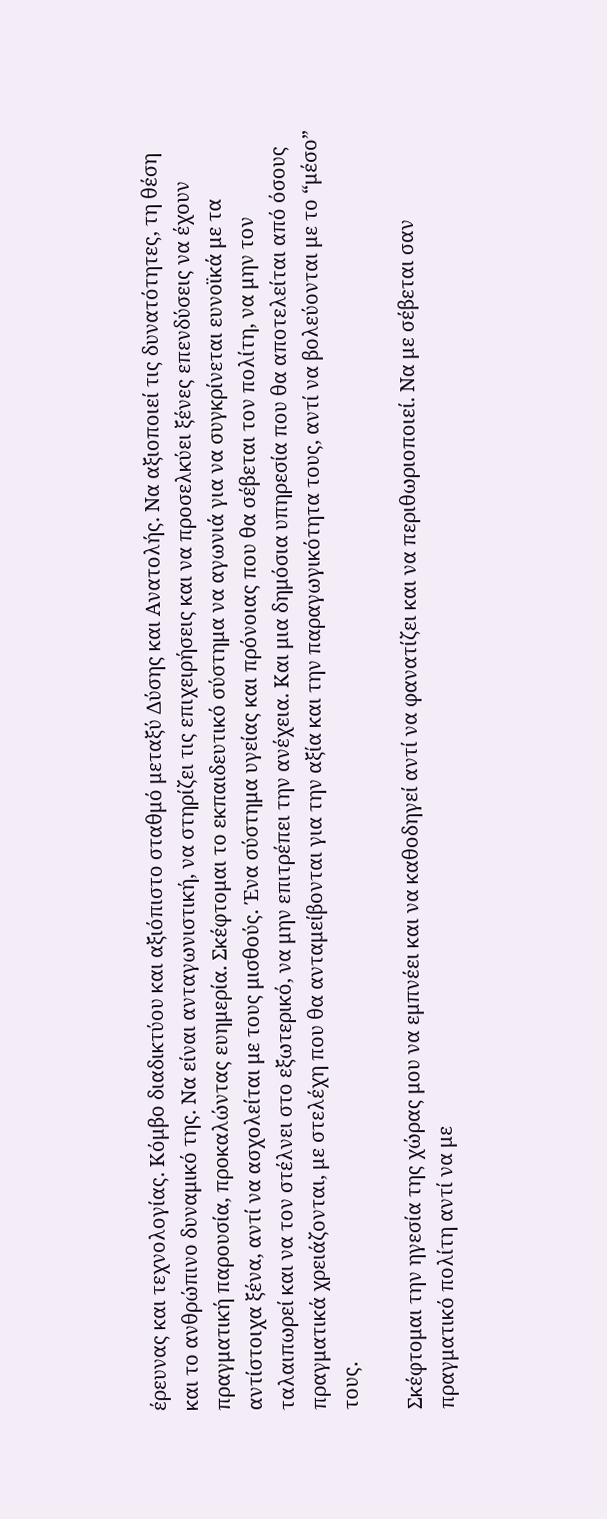έρευνας και τεχνολογίας. Κόμβο διαδικτύου και αξιόπιστο σταθμό μεταξύ Δύσης και Ανατολής. Να αξιοποιεί τις δυνατότητες, τη θέση και το ανθρώπινο δυναμικό της. Να είναι ανταγωνιστική, να στηρίζει τις επιχειρήσεις και να προσελκύει ξένες επενδύσεις να έχουν πραγματική παρουσία, προκαλώντας ευημερία. Σκέφτομαι το εκπαιδευτικό σύστημα να αγωνιά για να συγκρίνεται ευνοϊκά με τα αντίστοιχα ξένα, αντί να ασχολείται με τους μισθούς. Ένα σύστημα υγείας και πρόνοιας που θα σέβεται τον πολίτη, να μην τον ταλαιπωρεί και να τον στέλνει στο εξωτερικό, να μην επιτρέπει την ανέχεια. Και μια δημόσια υπηρεσία που θα αποτελείται από όσους πραγματικά χρειάζονται, με στελέχη που θα ανταμείβονται για την αξία και την παραγωγικότητα τους, αντί να βολεύονται με το “μέσο” τους.

Σκέφτομαι την ηγεσία της χώρας μου να εμπνέει και να καθοδηγεί αντί να φανατίζει και να περιθωριοποιεί. Να με σέβεται σαν πραγματικό πολίτη αντί να με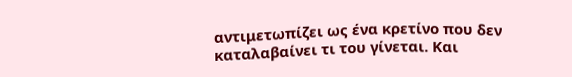αντιμετωπίζει ως ένα κρετίνο που δεν καταλαβαίνει τι του γίνεται. Και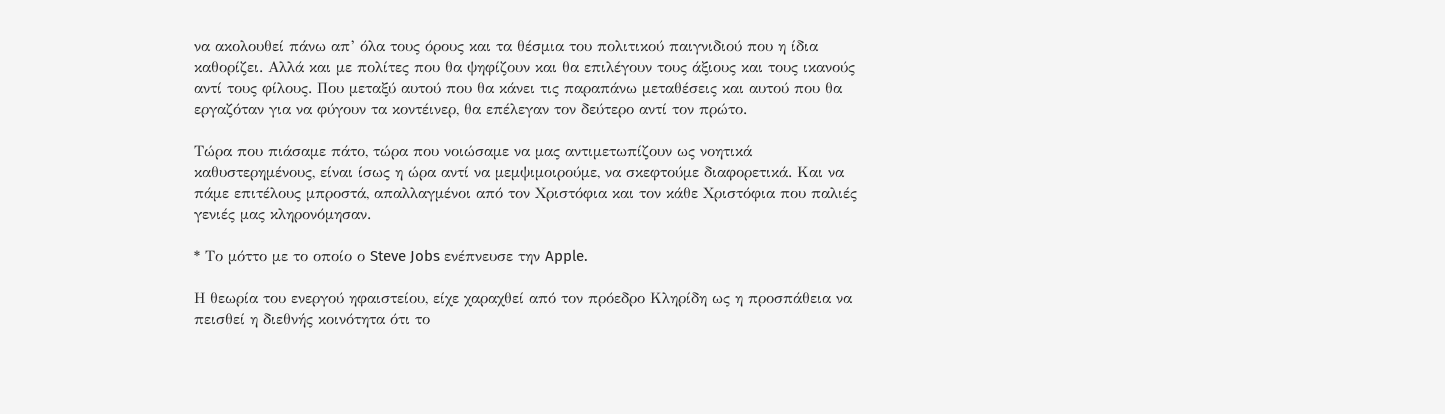να ακολουθεί πάνω απ’ όλα τους όρους και τα θέσμια του πολιτικού παιγνιδιού που η ίδια καθορίζει. Αλλά και με πολίτες που θα ψηφίζουν και θα επιλέγουν τους άξιους και τους ικανούς αντί τους φίλους. Που μεταξύ αυτού που θα κάνει τις παραπάνω μεταθέσεις και αυτού που θα εργαζόταν για να φύγουν τα κοντέινερ, θα επέλεγαν τον δεύτερο αντί τον πρώτο.

Τώρα που πιάσαμε πάτο, τώρα που νοιώσαμε να μας αντιμετωπίζουν ως νοητικά καθυστερημένους, είναι ίσως η ώρα αντί να μεμψιμοιρούμε, να σκεφτούμε διαφορετικά. Και να πάμε επιτέλους μπροστά, απαλλαγμένοι από τον Χριστόφια και τον κάθε Χριστόφια που παλιές γενιές μας κληρονόμησαν.

* Το μόττο με το οποίο ο Steve Jobs ενέπνευσε την Apple.

Η θεωρία του ενεργού ηφαιστείου, είχε χαραχθεί από τον πρόεδρο Κληρίδη ως η προσπάθεια να πεισθεί η διεθνής κοινότητα ότι το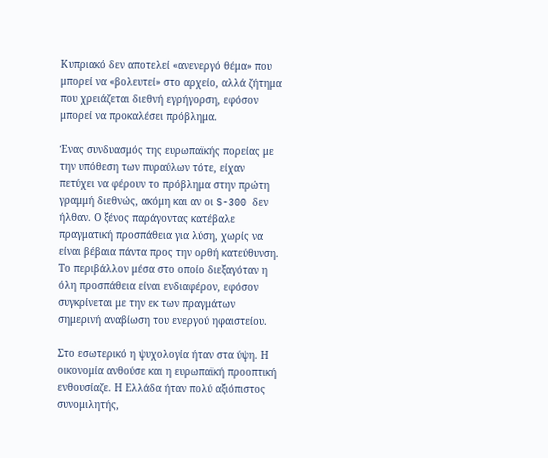Κυπριακό δεν αποτελεί «ανενεργό θέμα» που μπορεί να «βολευτεί» στο αρχείο, αλλά ζήτημα που χρειάζεται διεθνή εγρήγορση, εφόσον μπορεί να προκαλέσει πρόβλημα.

Ένας συνδυασμός της ευρωπαϊκής πορείας με την υπόθεση των πυραύλων τότε, είχαν πετύχει να φέρουν το πρόβλημα στην πρώτη γραμμή διεθνώς, ακόμη και αν οι S-300 δεν ήλθαν. Ο ξένος παράγοντας κατέβαλε πραγματική προσπάθεια για λύση, χωρίς να είναι βέβαια πάντα προς την ορθή κατεύθυνση. Το περιβάλλον μέσα στο οποίο διεξαγόταν η όλη προσπάθεια είναι ενδιαφέρον, εφόσον συγκρίνεται με την εκ των πραγμάτων σημερινή αναβίωση του ενεργού ηφαιστείου.

Στο εσωτερικό η ψυχολογία ήταν στα ύψη. Η οικονομία ανθούσε και η ευρωπαϊκή προοπτική ενθουσίαζε. Η Ελλάδα ήταν πολύ αξιόπιστος συνομιλητής,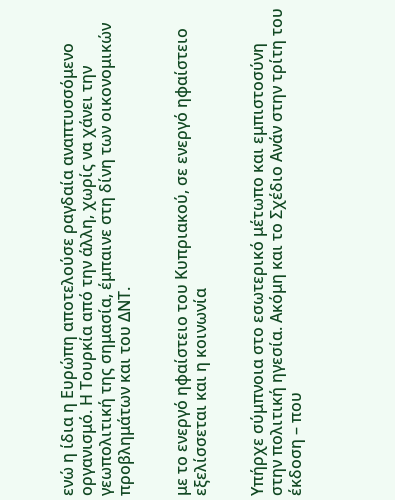ενώ η ίδια η Ευρώπη αποτελούσε ραγδαία αναπτυσσόμενο οργανισμό. Η Τουρκία από την άλλη, χωρίς να χάνει την γεωπολιτική της σημασία, έμπαινε στη δίνη των οικονομικών προβλημάτων και του ΔΝΤ.


με το ενεργό ηφαίστειο του Κυπριακού, σε ενεργό ηφαίστειο εξελίσσεται και η κοινωνία


Υπήρχε σύμπνοια στο εσωτερικό μέτωπο και εμπιστοσύνη στην πολιτική ηγεσία. Ακόμη και το Σχέδιο Ανάν στην τρίτη του έκδοση – που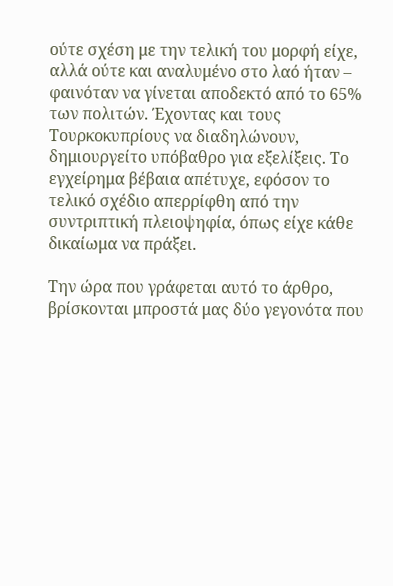ούτε σχέση με την τελική του μορφή είχε, αλλά ούτε και αναλυμένο στο λαό ήταν – φαινόταν να γίνεται αποδεκτό από το 65% των πολιτών. Έχοντας και τους Τουρκοκυπρίους να διαδηλώνουν, δημιουργείτο υπόβαθρο για εξελίξεις. Το εγχείρημα βέβαια απέτυχε, εφόσον το τελικό σχέδιο απερρίφθη από την συντριπτική πλειοψηφία, όπως είχε κάθε δικαίωμα να πράξει.

Την ώρα που γράφεται αυτό το άρθρο, βρίσκονται μπροστά μας δύο γεγονότα που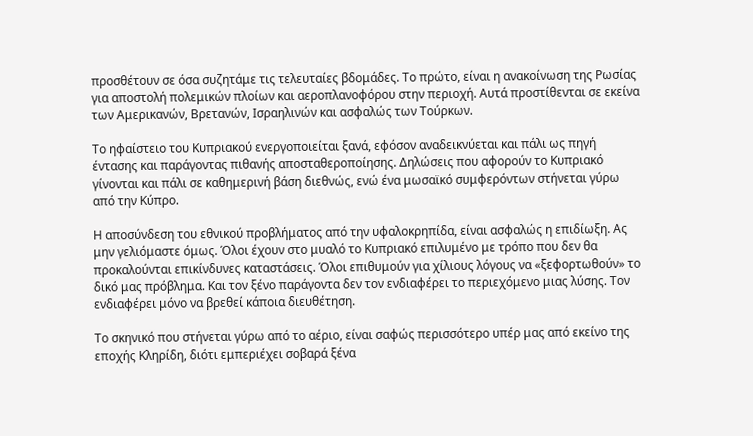προσθέτουν σε όσα συζητάμε τις τελευταίες βδομάδες. Το πρώτο, είναι η ανακοίνωση της Ρωσίας για αποστολή πολεμικών πλοίων και αεροπλανοφόρου στην περιοχή. Αυτά προστίθενται σε εκείνα των Αμερικανών, Βρετανών, Ισραηλινών και ασφαλώς των Τούρκων.

Το ηφαίστειο του Κυπριακού ενεργοποιείται ξανά, εφόσον αναδεικνύεται και πάλι ως πηγή έντασης και παράγοντας πιθανής αποσταθεροποίησης. Δηλώσεις που αφορούν το Κυπριακό γίνονται και πάλι σε καθημερινή βάση διεθνώς, ενώ ένα μωσαϊκό συμφερόντων στήνεται γύρω από την Κύπρο.

Η αποσύνδεση του εθνικού προβλήματος από την υφαλοκρηπίδα, είναι ασφαλώς η επιδίωξη. Ας μην γελιόμαστε όμως. Όλοι έχουν στο μυαλό το Κυπριακό επιλυμένο με τρόπο που δεν θα προκαλούνται επικίνδυνες καταστάσεις. Όλοι επιθυμούν για χίλιους λόγους να «ξεφορτωθούν» το δικό μας πρόβλημα. Και τον ξένο παράγοντα δεν τον ενδιαφέρει το περιεχόμενο μιας λύσης. Τον ενδιαφέρει μόνο να βρεθεί κάποια διευθέτηση.

Το σκηνικό που στήνεται γύρω από το αέριο, είναι σαφώς περισσότερο υπέρ μας από εκείνο της εποχής Κληρίδη, διότι εμπεριέχει σοβαρά ξένα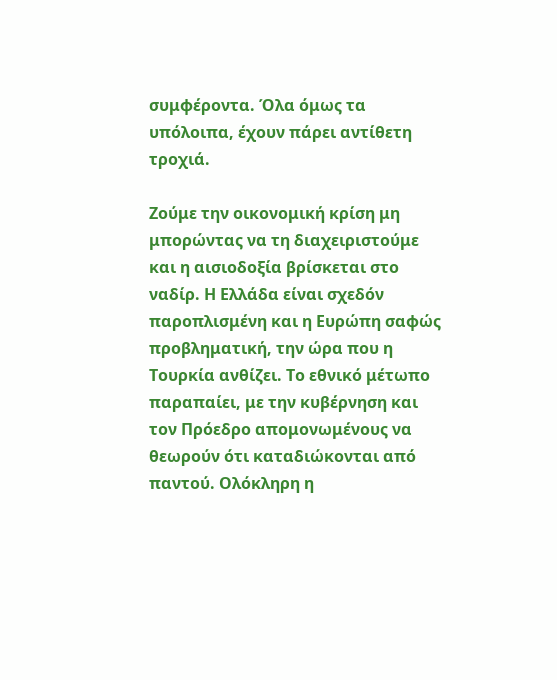συμφέροντα. Όλα όμως τα υπόλοιπα, έχουν πάρει αντίθετη τροχιά.

Ζούμε την οικονομική κρίση μη μπορώντας να τη διαχειριστούμε και η αισιοδοξία βρίσκεται στο ναδίρ. Η Ελλάδα είναι σχεδόν παροπλισμένη και η Ευρώπη σαφώς προβληματική, την ώρα που η Τουρκία ανθίζει. Το εθνικό μέτωπο παραπαίει, με την κυβέρνηση και τον Πρόεδρο απομονωμένους να θεωρούν ότι καταδιώκονται από παντού. Ολόκληρη η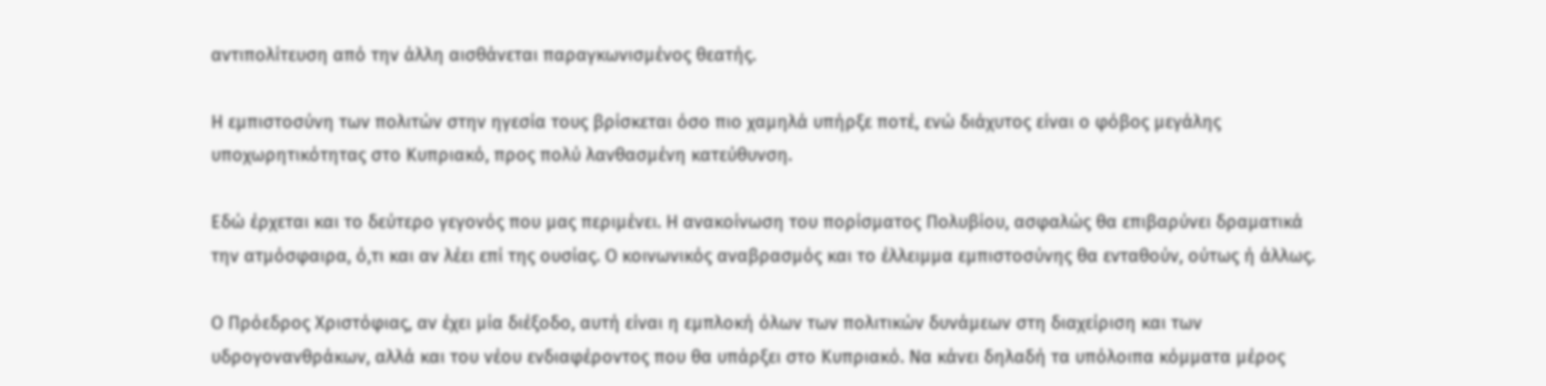αντιπολίτευση από την άλλη αισθάνεται παραγκωνισμένος θεατής.

Η εμπιστοσύνη των πολιτών στην ηγεσία τους βρίσκεται όσο πιο χαμηλά υπήρξε ποτέ, ενώ διάχυτος είναι ο φόβος μεγάλης υποχωρητικότητας στο Κυπριακό, προς πολύ λανθασμένη κατεύθυνση.

Εδώ έρχεται και το δεύτερο γεγονός που μας περιμένει. Η ανακοίνωση του πορίσματος Πολυβίου, ασφαλώς θα επιβαρύνει δραματικά την ατμόσφαιρα, ό,τι και αν λέει επί της ουσίας. Ο κοινωνικός αναβρασμός και το έλλειμμα εμπιστοσύνης θα ενταθούν, ούτως ή άλλως.

Ο Πρόεδρος Χριστόφιας, αν έχει μία διέξοδο, αυτή είναι η εμπλοκή όλων των πολιτικών δυνάμεων στη διαχείριση και των υδρογονανθράκων, αλλά και του νέου ενδιαφέροντος που θα υπάρξει στο Κυπριακό. Να κάνει δηλαδή τα υπόλοιπα κόμματα μέρος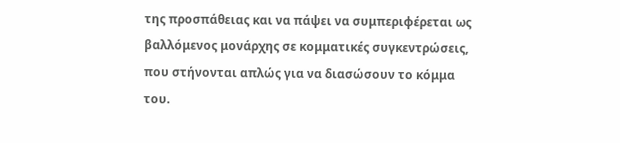της προσπάθειας και να πάψει να συμπεριφέρεται ως βαλλόμενος μονάρχης σε κομματικές συγκεντρώσεις, που στήνονται απλώς για να διασώσουν το κόμμα του.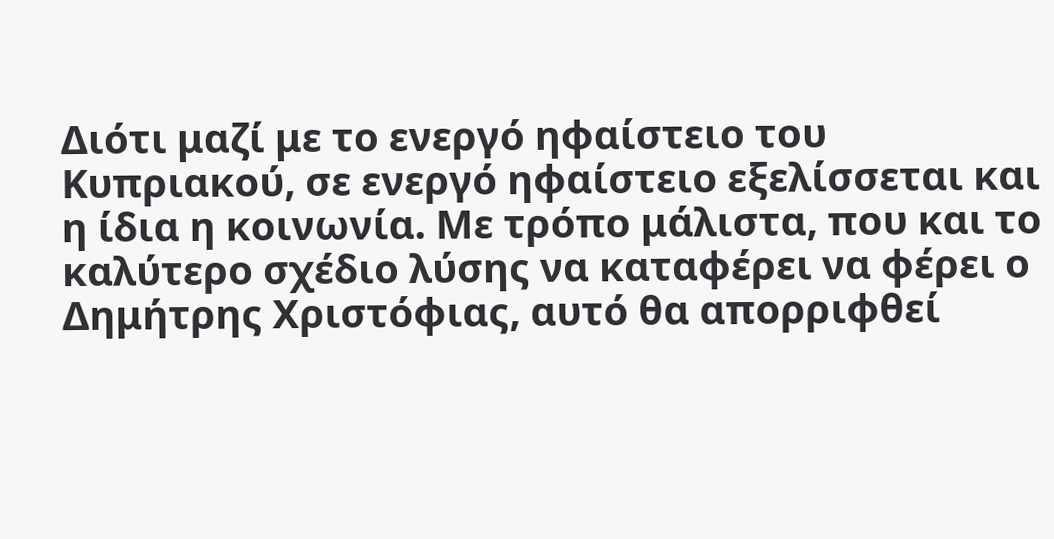Διότι μαζί με το ενεργό ηφαίστειο του Κυπριακού, σε ενεργό ηφαίστειο εξελίσσεται και η ίδια η κοινωνία. Με τρόπο μάλιστα, που και το καλύτερο σχέδιο λύσης να καταφέρει να φέρει ο Δημήτρης Χριστόφιας, αυτό θα απορριφθεί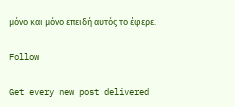μόνο και μόνο επειδή αυτός το έφερε.

Follow

Get every new post delivered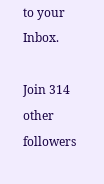to your Inbox.

Join 314 other followers